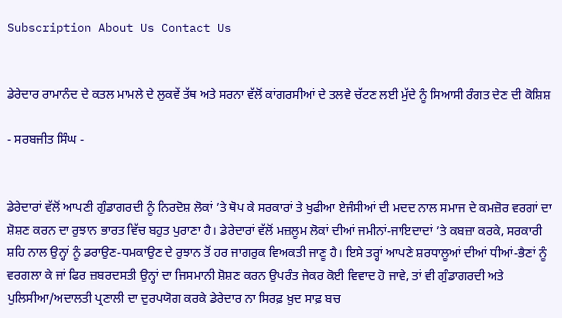Subscription About Us Contact Us


ਡੇਰੇਦਾਰ ਰਾਮਾਨੰਦ ਦੇ ਕਤਲ ਮਾਮਲੇ ਦੇ ਲੁਕਵੇਂ ਤੱਥ ਅਤੇ ਸਰਨਾ ਵੱਲੋਂ ਕਾਂਗਰਸੀਆਂ ਦੇ ਤਲਵੇ ਚੱਟਣ ਲਈ ਮੁੱਦੇ ਨੂੰ ਸਿਆਸੀ ਰੰਗਤ ਦੇਣ ਦੀ ਕੋਸ਼ਿਸ਼

- ਸਰਬਜੀਤ ਸਿੰਘ -


ਡੇਰੇਦਾਰਾਂ ਵੱਲੋਂ ਆਪਣੀ ਗੁੰਡਾਗਰਦੀ ਨੂੰ ਨਿਰਦੋਸ਼ ਲੋਕਾਂ ’ਤੇ ਥੋਪ ਕੇ ਸਰਕਾਰਾਂ ਤੇ ਖੁਫੀਆ ਏਜੰਸੀਆਂ ਦੀ ਮਦਦ ਨਾਲ ਸਮਾਜ ਦੇ ਕਮਜ਼ੋਰ ਵਰਗਾਂ ਦਾ ਸ਼ੋਸ਼ਣ ਕਰਨ ਦਾ ਰੁਝਾਨ ਭਾਰਤ ਵਿੱਚ ਬਹੁਤ ਪੁਰਾਣਾ ਹੈ। ਡੇਰੇਦਾਰਾਂ ਵੱਲੋਂ ਮਜ਼ਲੂਮ ਲੋਕਾਂ ਦੀਆਂ ਜਮੀਨਾਂ-ਜਾਇਦਾਦਾਂ ’ਤੇ ਕਬਜ਼ਾ ਕਰਕੇ, ਸਰਕਾਰੀ ਸ਼ਹਿ ਨਾਲ ਉਨ੍ਹਾਂ ਨੂੰ ਡਰਾਉਣ-ਧਮਕਾਉਣ ਦੇ ਰੁਝਾਨ ਤੋਂ ਹਰ ਜਾਗਰੁਕ ਵਿਅਕਤੀ ਜਾਣੂ ਹੈ। ਇਸੇ ਤਰ੍ਹਾਂ ਆਪਣੇ ਸ਼ਰਧਾਲੂਆਂ ਦੀਆਂ ਧੀਆਂ-ਭੈਣਾਂ ਨੂੰ ਵਰਗਲਾ ਕੇ ਜਾਂ ਫਿਰ ਜ਼ਬਰਦਸਤੀ ਉਨ੍ਹਾਂ ਦਾ ਜਿਸਮਾਨੀ ਸ਼ੋਸ਼ਣ ਕਰਨ ਉਪਰੰਤ ਜੇਕਰ ਕੋਈ ਵਿਵਾਦ ਹੋ ਜਾਵੇ, ਤਾਂ ਵੀ ਗੁੰਡਾਗਰਦੀ ਅਤੇ ਪੁਲਿਸੀਆ/ਅਦਾਲਤੀ ਪ੍ਰਣਾਲੀ ਦਾ ਦੁਰਪਯੋਗ ਕਰਕੇ ਡੇਰੇਦਾਰ ਨਾ ਸਿਰਫ਼ ਖ਼ੁਦ ਸਾਫ਼ ਬਚ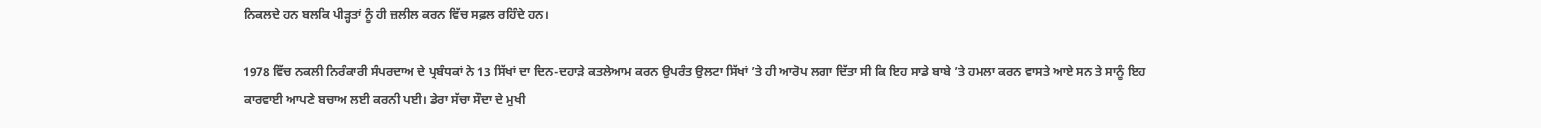ਨਿਕਲਦੇ ਹਨ ਬਲਕਿ ਪੀੜ੍ਹਤਾਂ ਨੂੰ ਹੀ ਜ਼ਲੀਲ ਕਰਨ ਵਿੱਚ ਸਫ਼ਲ ਰਹਿੰਦੇ ਹਨ।

1978 ਵਿੱਚ ਨਕਲੀ ਨਿਰੰਕਾਰੀ ਸੰਪਰਦਾਅ ਦੇ ਪ੍ਰਬੰਧਕਾਂ ਨੇ 13 ਸਿੱਖਾਂ ਦਾ ਦਿਨ-ਦਹਾੜੇ ਕਤਲੇਆਮ ਕਰਨ ਉਪਰੰਤ ਉਲਟਾ ਸਿੱਖਾਂ ’ਤੇ ਹੀ ਆਰੋਪ ਲਗਾ ਦਿੱਤਾ ਸੀ ਕਿ ਇਹ ਸਾਡੇ ਬਾਬੇ ’ਤੇ ਹਮਲਾ ਕਰਨ ਵਾਸਤੇ ਆਏ ਸਨ ਤੇ ਸਾਨੂੰ ਇਹ ਕਾਰਵਾਈ ਆਪਣੇ ਬਚਾਅ ਲਈ ਕਰਨੀ ਪਈ। ਡੇਰਾ ਸੱਚਾ ਸੌਦਾ ਦੇ ਮੁਖੀ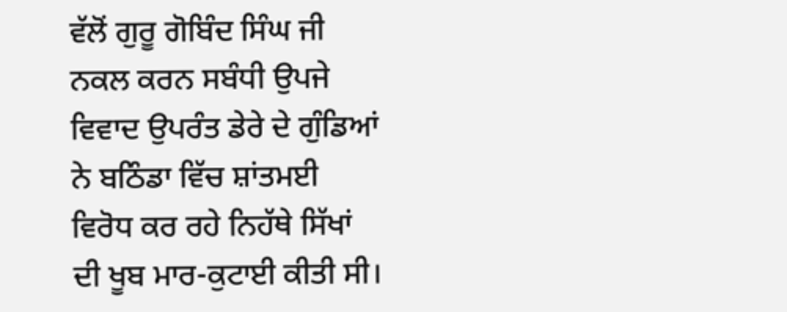ਵੱਲੋਂ ਗੁਰੂ ਗੋਬਿੰਦ ਸਿੰਘ ਜੀ ਨਕਲ ਕਰਨ ਸਬੰਧੀ ਉਪਜੇ ਵਿਵਾਦ ਉਪਰੰਤ ਡੇਰੇ ਦੇ ਗੁੰਡਿਆਂ ਨੇ ਬਠਿੰਡਾ ਵਿੱਚ ਸ਼ਾਂਤਮਈ ਵਿਰੋਧ ਕਰ ਰਹੇ ਨਿਹੱਥੇ ਸਿੱਖਾਂ ਦੀ ਖੂਬ ਮਾਰ-ਕੁਟਾਈ ਕੀਤੀ ਸੀ।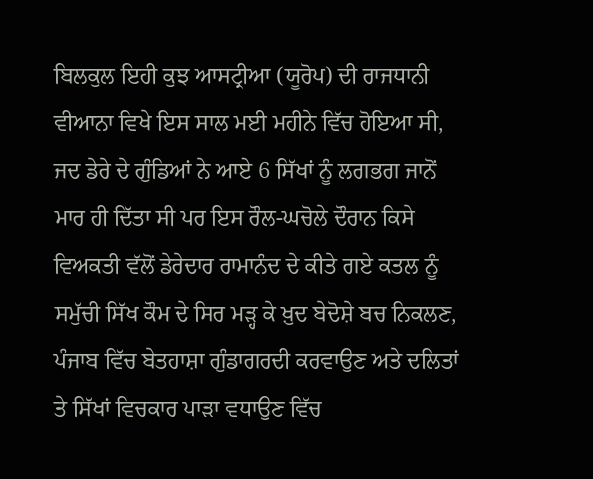ਬਿਲਕੁਲ ਇਹੀ ਕੁਝ ਆਸਟ੍ਰੀਆ (ਯੂਰੋਪ) ਦੀ ਰਾਜਧਾਨੀ ਵੀਆਨਾ ਵਿਖੇ ਇਸ ਸਾਲ ਮਈ ਮਹੀਨੇ ਵਿੱਚ ਹੋਇਆ ਸੀ, ਜਦ ਡੇਰੇ ਦੇ ਗੁੰਡਿਆਂ ਨੇ ਆਏ 6 ਸਿੱਖਾਂ ਨੂੰ ਲਗਭਗ ਜਾਨੋਂ ਮਾਰ ਹੀ ਦਿੱਤਾ ਸੀ ਪਰ ਇਸ ਰੌਲ-ਘਚੋਲੇ ਦੌਰਾਨ ਕਿਸੇ ਵਿਅਕਤੀ ਵੱਲੋਂ ਡੇਰੇਦਾਰ ਰਾਮਾਨੰਦ ਦੇ ਕੀਤੇ ਗਏ ਕਤਲ ਨੂੰ ਸਮੁੱਚੀ ਸਿੱਖ ਕੌਮ ਦੇ ਸਿਰ ਮੜ੍ਹ ਕੇ ਖ਼ੁਦ ਬੇਦੋਸ਼ੇ ਬਚ ਨਿਕਲਣ, ਪੰਜਾਬ ਵਿੱਚ ਬੇਤਹਾਸ਼ਾ ਗੁੰਡਾਗਰਦੀ ਕਰਵਾਉਣ ਅਤੇ ਦਲਿਤਾਂ ਤੇ ਸਿੱਖਾਂ ਵਿਚਕਾਰ ਪਾੜਾ ਵਧਾਉਣ ਵਿੱਚ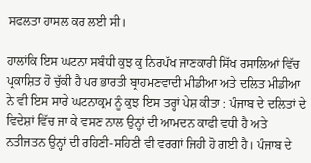ਸਫਲਤਾ ਹਾਸਲ ਕਰ ਲਈ ਸੀ।

ਹਾਲਾਂਕਿ ਇਸ ਘਟਨਾ ਸਬੰਧੀ ਕੁਝ ਕੁ ਨਿਰਪੱਖ ਜਾਣਕਾਰੀ ਸਿੱਖ ਰਸਾਲਿਆਂ ਵਿੱਚ ਪ੍ਰਕਾਸ਼ਿਤ ਹੋ ਚੁੱਕੀ ਹੈ ਪਰ ਭਾਰਤੀ ਬ੍ਰਾਹਮਣਵਾਦੀ ਮੀਡੀਆ ਅਤੇ ਦਲਿਤ ਮੀਡੀਆ ਨੇ ਵੀ ਇਸ ਸਾਰੇ ਘਟਨਾਕ੍ਰਮ ਨੂੰ ਕੁਝ ਇਸ ਤਰ੍ਹਾਂ ਪੇਸ਼ ਕੀਤਾ : ਪੰਜਾਬ ਦੇ ਦਲਿਤਾਂ ਦੇ ਵਿਦੇਸ਼ਾਂ ਵਿੱਚ ਜਾ ਕੇ ਵਸਣ ਨਾਲ ਉਨ੍ਹਾਂ ਦੀ ਆਮਦਨ ਕਾਫੀ ਵਧੀ ਹੈ ਅਤੇ ਨਤੀਜਤਨ ਉਨ੍ਹਾਂ ਦੀ ਰਹਿਣੀ-ਸਹਿਣੀ ਵੀ ਵਰਗਾਂ ਜਿਹੀ ਹੋ ਗਈ ਹੈ। ਪੰਜਾਬ ਦੇ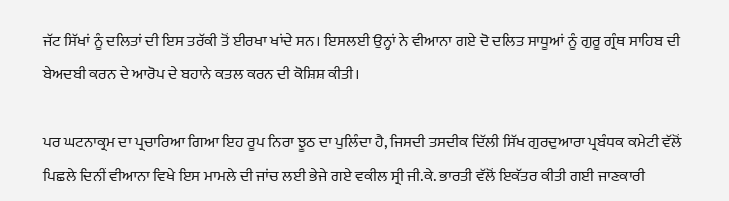ਜੱਟ ਸਿੱਖਾਂ ਨੂੰ ਦਲਿਤਾਂ ਦੀ ਇਸ ਤਰੱਕੀ ਤੋਂ ਈਰਖਾ ਖਾਂਦੇ ਸਨ। ਇਸਲਈ ਉਨ੍ਹਾਂ ਨੇ ਵੀਆਨਾ ਗਏ ਦੋ ਦਲਿਤ ਸਾਧੂਆਂ ਨੂੰ ਗੁਰੂ ਗ੍ਰੰਥ ਸਾਹਿਬ ਦੀ ਬੇਅਦਬੀ ਕਰਨ ਦੇ ਆਰੋਪ ਦੇ ਬਹਾਨੇ ਕਤਲ ਕਰਨ ਦੀ ਕੋਸ਼ਿਸ਼ ਕੀਤੀ।

ਪਰ ਘਟਨਾਕ੍ਰਮ ਦਾ ਪ੍ਰਚਾਰਿਆ ਗਿਆ ਇਹ ਰੂਪ ਨਿਰਾ ਝੂਠ ਦਾ ਪੁਲਿੰਦਾ ਹੈ, ਜਿਸਦੀ ਤਸਦੀਕ ਦਿੱਲੀ ਸਿੱਖ ਗੁਰਦੁਆਰਾ ਪ੍ਰਬੰਧਕ ਕਮੇਟੀ ਵੱਲੋਂ ਪਿਛਲੇ ਦਿਨੀਂ ਵੀਆਨਾ ਵਿਖੇ ਇਸ ਮਾਮਲੇ ਦੀ ਜਾਂਚ ਲਈ ਭੇਜੇ ਗਏ ਵਕੀਲ ਸ੍ਰੀ ਜੀ.ਕੇ. ਭਾਰਤੀ ਵੱਲੋਂ ਇਕੱਤਰ ਕੀਤੀ ਗਈ ਜਾਣਕਾਰੀ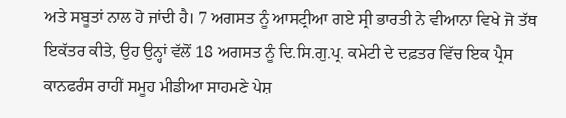ਅਤੇ ਸਬੂਤਾਂ ਨਾਲ ਹੋ ਜਾਂਦੀ ਹੈ। 7 ਅਗਸਤ ਨੂੰ ਆਸਟ੍ਰੀਆ ਗਏ ਸ੍ਰੀ ਭਾਰਤੀ ਨੇ ਵੀਆਨਾ ਵਿਖੇ ਜੋ ਤੱਥ ਇਕੱਤਰ ਕੀਤੇ, ਉਹ ਉਨ੍ਹਾਂ ਵੱਲੋਂ 18 ਅਗਸਤ ਨੂੰ ਦਿ.ਸਿ.ਗੁ.ਪ੍ਰ. ਕਮੇਟੀ ਦੇ ਦਫ਼ਤਰ ਵਿੱਚ ਇਕ ਪ੍ਰੈਸ ਕਾਨਫਰੰਸ ਰਾਹੀਂ ਸਮੂਹ ਮੀਡੀਆ ਸਾਹਮਣੇ ਪੇਸ਼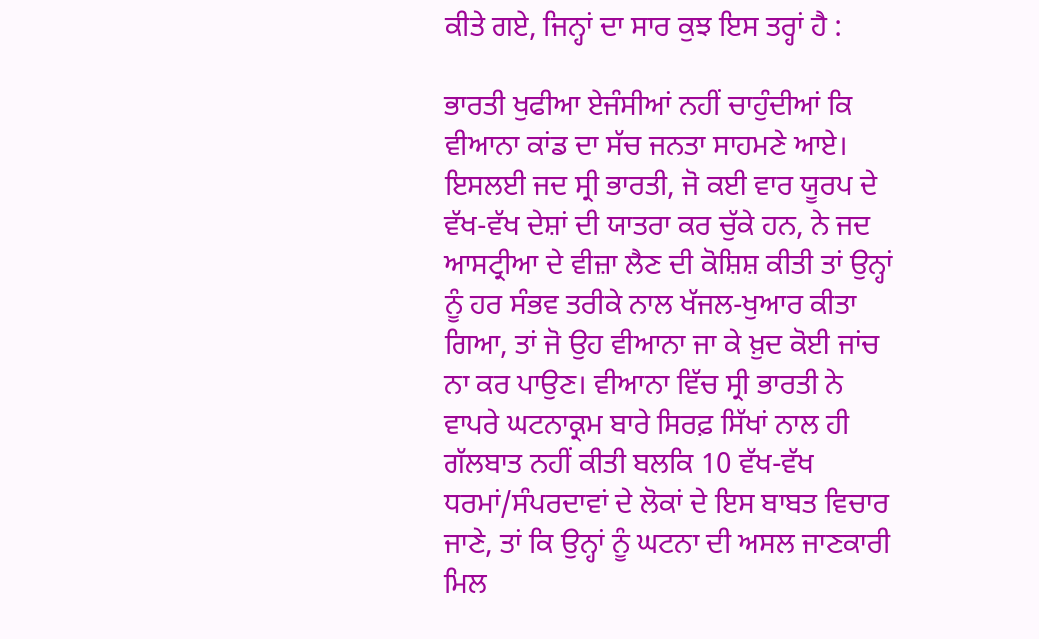ਕੀਤੇ ਗਏ, ਜਿਨ੍ਹਾਂ ਦਾ ਸਾਰ ਕੁਝ ਇਸ ਤਰ੍ਹਾਂ ਹੈ :

ਭਾਰਤੀ ਖੁਫੀਆ ਏਜੰਸੀਆਂ ਨਹੀਂ ਚਾਹੁੰਦੀਆਂ ਕਿ ਵੀਆਨਾ ਕਾਂਡ ਦਾ ਸੱਚ ਜਨਤਾ ਸਾਹਮਣੇ ਆਏ। ਇਸਲਈ ਜਦ ਸ੍ਰੀ ਭਾਰਤੀ, ਜੋ ਕਈ ਵਾਰ ਯੂਰਪ ਦੇ ਵੱਖ-ਵੱਖ ਦੇਸ਼ਾਂ ਦੀ ਯਾਤਰਾ ਕਰ ਚੁੱਕੇ ਹਨ, ਨੇ ਜਦ ਆਸਟ੍ਰੀਆ ਦੇ ਵੀਜ਼ਾ ਲੈਣ ਦੀ ਕੋਸ਼ਿਸ਼ ਕੀਤੀ ਤਾਂ ਉਨ੍ਹਾਂ ਨੂੰ ਹਰ ਸੰਭਵ ਤਰੀਕੇ ਨਾਲ ਖੱਜਲ-ਖੁਆਰ ਕੀਤਾ ਗਿਆ, ਤਾਂ ਜੋ ਉਹ ਵੀਆਨਾ ਜਾ ਕੇ ਖ਼ੁਦ ਕੋਈ ਜਾਂਚ ਨਾ ਕਰ ਪਾਉਣ। ਵੀਆਨਾ ਵਿੱਚ ਸ੍ਰੀ ਭਾਰਤੀ ਨੇ ਵਾਪਰੇ ਘਟਨਾਕ੍ਰਮ ਬਾਰੇ ਸਿਰਫ਼ ਸਿੱਖਾਂ ਨਾਲ ਹੀ ਗੱਲਬਾਤ ਨਹੀਂ ਕੀਤੀ ਬਲਕਿ 10 ਵੱਖ-ਵੱਖ ਧਰਮਾਂ/ਸੰਪਰਦਾਵਾਂ ਦੇ ਲੋਕਾਂ ਦੇ ਇਸ ਬਾਬਤ ਵਿਚਾਰ ਜਾਣੇ, ਤਾਂ ਕਿ ਉਨ੍ਹਾਂ ਨੂੰ ਘਟਨਾ ਦੀ ਅਸਲ ਜਾਣਕਾਰੀ ਮਿਲ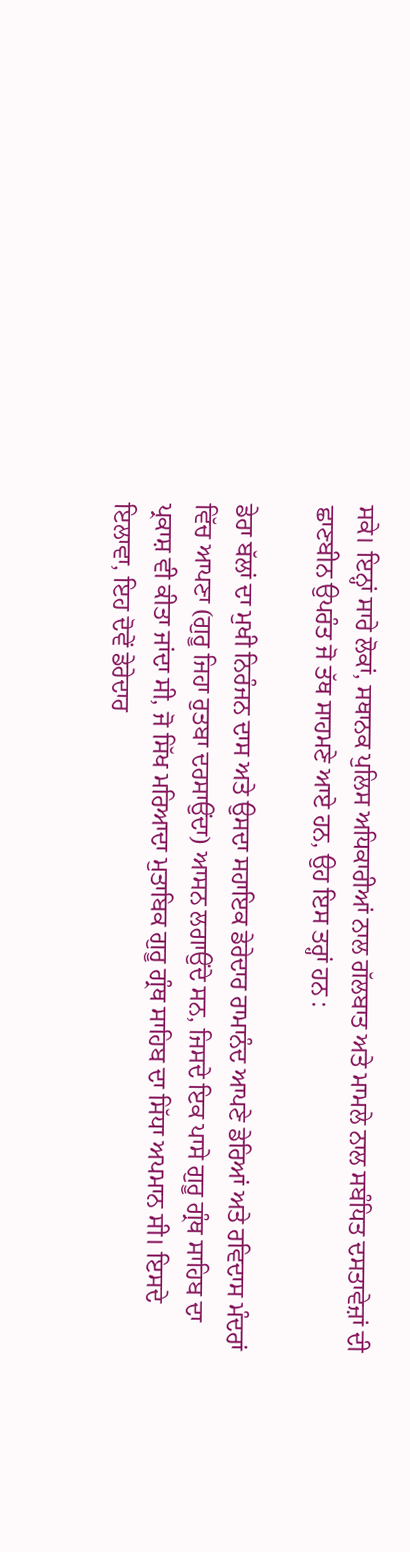ਸਕੇ। ਇਨ੍ਹਾਂ ਸਾਰੇ ਲੋਕਾਂ, ਸਥਾਨਕ ਪੁਲਿਸ ਅਧਿਕਾਰੀਆਂ ਨਾਲ ਗੱਲਬਾਤ ਅਤੇ ਮਾਮਲੇ ਨਾਲ ਸਬੰਧਿਤ ਦਸਤਾਵੇਜ਼ਾਂ ਦੀ ਛਾਣਬੀਨ ਉਪਰੰਤ ਜੋ ਤੱਥ ਸਾਹਮਣੇ ਆਏ ਹਨ, ਉਹ ਇਸ ਤਰ੍ਹਾਂ ਹਨ :

ਡੇਰਾ ਬੱਲਾਂ ਦਾ ਮੁਖੀ ਨਿਰੰਜਨ ਦਾਸ ਅਤੇ ਉਸਦਾ ਸਹਾਇਕ ਡੇਰੇਦਾਰ ਰਾਮਾਨੰਦ ਆਪਣੇ ਡੇਰਿਆਂ ਅਤੇ ਰਵਿਦਾਸ ਮੰਦਰਾਂ ਵਿੱਚ ਆਪਣਾ (ਗੁਰੂ ਜਿਹਾ ਰੁਤਬਾ ਦਰਸਾਉਂਦਾ) ਆਸਨ ਲਗਾਉਂਦੇ ਸਨ, ਜਿਸਦੇ ਇਕ ਪਾਸੇ ਗੁਰੂ ਗ੍ਰੰਥ ਸਾਹਿਬ ਦਾ ਪ੍ਰਕਾਸ਼ ਵੀ ਕੀਤਾ ਜਾਂਦਾ ਸੀ, ਜੋ ਸਿੱਖ ਮਰਿਆਦਾ ਮੁਤਾਬਿਕ ਗੁਰੂ ਗ੍ਰੰਥ ਸਾਹਿਬ ਦਾ ਸਿੱਧਾ ਅਪਮਾਨ ਸੀ। ਇਸਦੇ ਇਲਾਵਾ, ਇਹ ਦੋਵੇਂ ਡੇਰੇਦਾਰ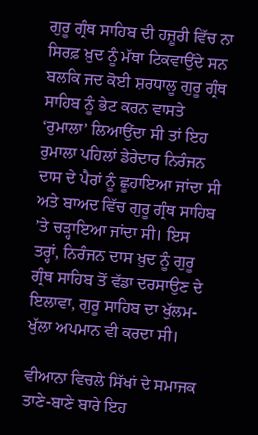ਗੁਰੂ ਗ੍ਰੰਥ ਸਾਹਿਬ ਦੀ ਹਜ਼ੂਰੀ ਵਿੱਚ ਨਾ ਸਿਰਫ਼ ਖ਼ੁਦ ਨੂੰ ਮੱਥਾ ਟਿਕਵਾਉਂਦੇ ਸਨ ਬਲਕਿ ਜਦ ਕੋਈ ਸ਼ਰਧਾਲੂ ਗੁਰੂ ਗ੍ਰੰਥ ਸਾਹਿਬ ਨੂੰ ਭੇਟ ਕਰਨ ਵਾਸਤੇ ‘ਰੁਮਾਲਾ’ ਲਿਆਉਂਦਾ ਸੀ ਤਾਂ ਇਹ ਰੁਮਾਲਾ ਪਹਿਲਾਂ ਡੇਰੇਦਾਰ ਨਿਰੰਜਨ ਦਾਸ ਦੇ ਪੈਰਾਂ ਨੂੰ ਛੂਹਾਇਆ ਜਾਂਦਾ ਸੀ ਅਤੇ ਬਾਅਦ ਵਿੱਚ ਗੁਰੂ ਗ੍ਰੰਥ ਸਾਹਿਬ ’ਤੇ ਚੜ੍ਹਾਇਆ ਜਾਂਦਾ ਸੀ। ਇਸ ਤਰ੍ਹਾਂ, ਨਿਰੰਜਨ ਦਾਸ ਖ਼ੁਦ ਨੂੰ ਗੁਰੂ ਗ੍ਰੰਥ ਸਾਹਿਬ ਤੋਂ ਵੱਡਾ ਦਰਸਾਉਣ ਦੇ ਇਲਾਵਾ, ਗੁਰੂ ਸਾਹਿਬ ਦਾ ਖੁੱਲਮ-ਖੁੱਲਾ ਅਪਮਾਨ ਵੀ ਕਰਦਾ ਸੀ।

ਵੀਆਨਾ ਵਿਚਲੇ ਸਿੱਖਾਂ ਦੇ ਸਮਾਜਕ ਤਾਣੇ-ਬਾਣੇ ਬਾਰੇ ਇਹ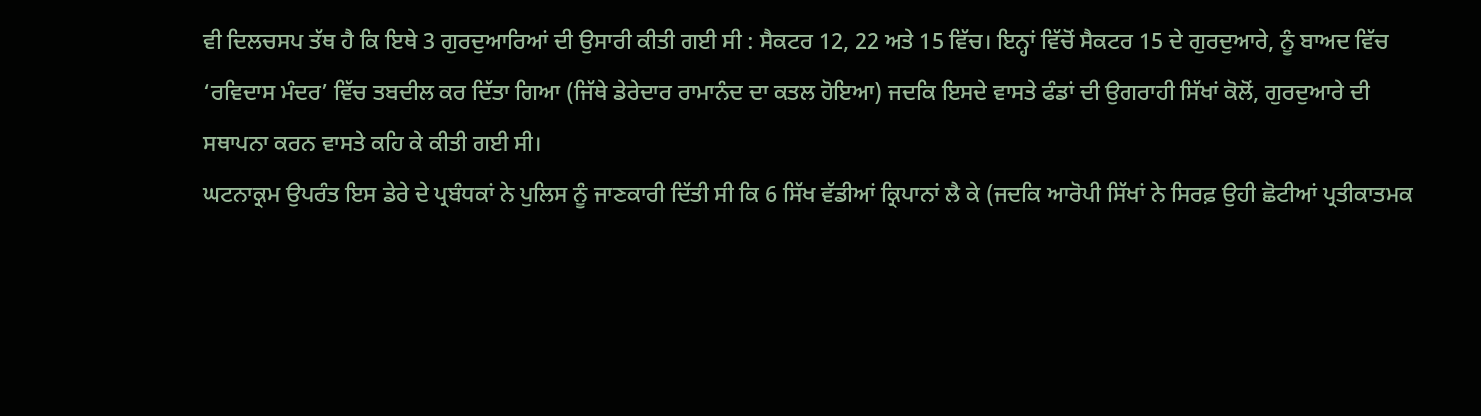ਵੀ ਦਿਲਚਸਪ ਤੱਥ ਹੈ ਕਿ ਇਥੇ 3 ਗੁਰਦੁਆਰਿਆਂ ਦੀ ਉਸਾਰੀ ਕੀਤੀ ਗਈ ਸੀ : ਸੈਕਟਰ 12, 22 ਅਤੇ 15 ਵਿੱਚ। ਇਨ੍ਹਾਂ ਵਿੱਚੋਂ ਸੈਕਟਰ 15 ਦੇ ਗੁਰਦੁਆਰੇ, ਨੂੰ ਬਾਅਦ ਵਿੱਚ ‘ਰਵਿਦਾਸ ਮੰਦਰ’ ਵਿੱਚ ਤਬਦੀਲ ਕਰ ਦਿੱਤਾ ਗਿਆ (ਜਿੱਥੇ ਡੇਰੇਦਾਰ ਰਾਮਾਨੰਦ ਦਾ ਕਤਲ ਹੋਇਆ) ਜਦਕਿ ਇਸਦੇ ਵਾਸਤੇ ਫੰਡਾਂ ਦੀ ਉਗਰਾਹੀ ਸਿੱਖਾਂ ਕੋਲੋਂ, ਗੁਰਦੁਆਰੇ ਦੀ ਸਥਾਪਨਾ ਕਰਨ ਵਾਸਤੇ ਕਹਿ ਕੇ ਕੀਤੀ ਗਈ ਸੀ।
ਘਟਨਾਕ੍ਰਮ ਉਪਰੰਤ ਇਸ ਡੇਰੇ ਦੇ ਪ੍ਰਬੰਧਕਾਂ ਨੇ ਪੁਲਿਸ ਨੂੰ ਜਾਣਕਾਰੀ ਦਿੱਤੀ ਸੀ ਕਿ 6 ਸਿੱਖ ਵੱਡੀਆਂ ਕ੍ਰਿਪਾਨਾਂ ਲੈ ਕੇ (ਜਦਕਿ ਆਰੋਪੀ ਸਿੱਖਾਂ ਨੇ ਸਿਰਫ਼ ਉਹੀ ਛੋਟੀਆਂ ਪ੍ਰਤੀਕਾਤਮਕ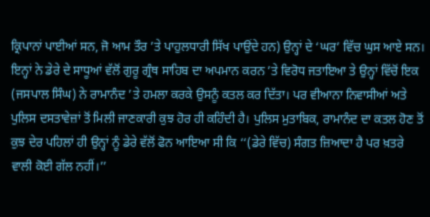ਕ੍ਰਿਪਾਨਾਂ ਪਾਈਆਂ ਸਨ, ਜੋ ਆਮ ਤੌਰ ’ਤੇ ਪਾਹੁਲਧਾਰੀ ਸਿੱਖ ਪਾਉਂਦੇ ਹਨ) ਉਨ੍ਹਾਂ ਦੇ ‘ਘਰ’ ਵਿੱਚ ਘੁਸ ਆਏ ਸਨ। ਇਨ੍ਹਾਂ ਨੇ ਡੇਰੇ ਦੇ ਸਾਧੂਆਂ ਵੱਲੋਂ ਗੁਰੂ ਗ੍ਰੰਥ ਸਾਹਿਬ ਦਾ ਅਪਮਾਨ ਕਰਨ ’ਤੇ ਵਿਰੋਧ ਜਤਾਇਆ ਤੇ ਉਨ੍ਹਾਂ ਵਿੱਚੋਂ ਇਕ (ਜਸਪਾਲ ਸਿੰਘ) ਨੇ ਰਾਮਾਨੰਦ ’ਤੇ ਹਮਲਾ ਕਰਕੇ ਉਸਨੂੰ ਕਤਲ ਕਰ ਦਿੱਤਾ। ਪਰ ਵੀਆਨਾ ਨਿਵਾਸੀਆਂ ਅਤੇ ਪੁਲਿਸ ਦਸਤਾਵੇਜ਼ਾਂ ਤੋਂ ਮਿਲੀ ਜਾਣਕਾਰੀ ਕੁਝ ਹੋਰ ਹੀ ਕਹਿੰਦੀ ਹੈ। ਪੁਲਿਸ ਮੁਤਾਬਿਕ, ਰਾਮਾਨੰਦ ਦਾ ਕਤਲ ਹੋਣ ਤੋਂ ਕੁਝ ਦੇਰ ਪਹਿਲਾਂ ਹੀ ਉਨ੍ਹਾਂ ਨੂੰ ਡੇਰੇ ਵੱਲੋਂ ਫੋਨ ਆਇਆ ਸੀ ਕਿ ‘‘(ਡੇਰੇ ਵਿੱਚ) ਸੰਗਤ ਜ਼ਿਆਦਾ ਹੈ ਪਰ ਖ਼ਤਰੇ ਵਾਲੀ ਕੋਈ ਗੱਲ ਨਹੀਂ।’’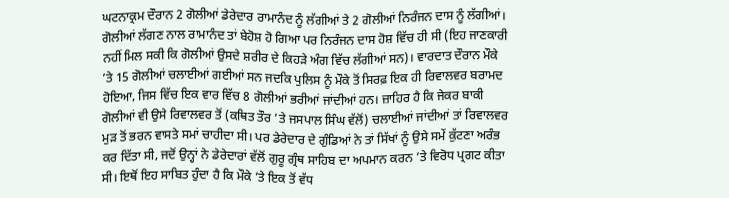ਘਟਨਾਕ੍ਰਮ ਦੌਰਾਨ 2 ਗੋਲੀਆਂ ਡੇਰੇਦਾਰ ਰਾਮਾਨੰਦ ਨੂੰ ਲੱਗੀਆਂ ਤੇ 2 ਗੋਲੀਆਂ ਨਿਰੰਜਨ ਦਾਸ ਨੂੰ ਲੱਗੀਆਂ। ਗੋਲੀਆਂ ਲੱਗਣ ਨਾਲ ਰਾਮਾਨੰਦ ਤਾਂ ਬੇਹੋਸ਼ ਹੋ ਗਿਆ ਪਰ ਨਿਰੰਜਨ ਦਾਸ ਹੋਸ਼ ਵਿੱਚ ਹੀ ਸੀ (ਇਹ ਜਾਣਕਾਰੀ ਨਹੀਂ ਮਿਲ ਸਕੀ ਕਿ ਗੋਲੀਆਂ ਉਸਦੇ ਸ਼ਰੀਰ ਦੇ ਕਿਹੜੇ ਅੰਗ ਵਿੱਚ ਲੱਗੀਆਂ ਸਨ)। ਵਾਰਦਾਤ ਦੌਰਾਨ ਮੌਕੇ ’ਤੇ 15 ਗੋਲੀਆਂ ਚਲਾਈਆਂ ਗਈਆਂ ਸਨ ਜਦਕਿ ਪੁਲਿਸ ਨੂੰ ਮੌਕੇ ਤੋਂ ਸਿਰਫ਼ ਇਕ ਹੀ ਰਿਵਾਲਵਰ ਬਰਾਮਦ ਹੋਇਆ, ਜਿਸ ਵਿੱਚ ਇਕ ਵਾਰ ਵਿੱਚ 8 ਗੋਲੀਆਂ ਭਰੀਆਂ ਜਾਂਦੀਆਂ ਹਨ। ਜ਼ਾਹਿਰ ਹੈ ਕਿ ਜੇਕਰ ਬਾਕੀ ਗੋਲੀਆਂ ਵੀ ਉਸੇ ਰਿਵਾਲਵਰ ਤੋਂ (ਕਥਿਤ ਤੌਰ ’ਤੇ ਜਸਪਾਲ ਸਿੰਘ ਵੱਲੋਂ) ਚਲਾਈਆਂ ਜਾਂਦੀਆਂ ਤਾਂ ਰਿਵਾਲਵਰ ਮੁੜ ਤੋਂ ਭਰਨ ਵਾਸਤੇ ਸਮਾਂ ਚਾਹੀਦਾ ਸੀ। ਪਰ ਡੇਰੇਦਾਰ ਦੇ ਗੁੰਡਿਆਂ ਨੇ ਤਾਂ ਸਿੱਖਾਂ ਨੂੰ ਉਸੇ ਸਮੇਂ ਕੁੱਟਣਾ ਅਰੰਭ ਕਰ ਦਿੱਤਾ ਸੀ, ਜਦੋਂ ਉਨ੍ਹਾਂ ਨੇ ਡੇਰੇਦਾਰਾਂ ਵੱਲੋਂ ਗੁਰੂ ਗ੍ਰੰਥ ਸਾਹਿਬ ਦਾ ਅਪਮਾਨ ਕਰਨ ’ਤੇ ਵਿਰੋਧ ਪ੍ਰਗਟ ਕੀਤਾ ਸੀ। ਇਥੋਂ ਇਹ ਸਾਬਿਤ ਹੁੰਦਾ ਹੈ ਕਿ ਮੌਕੇ ’ਤੇ ਇਕ ਤੋਂ ਵੱਧ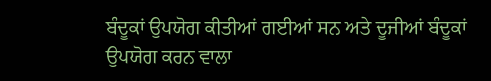ਬੰਦੂਕਾਂ ਉਪਯੋਗ ਕੀਤੀਆਂ ਗਈਆਂ ਸਨ ਅਤੇ ਦੂਜੀਆਂ ਬੰਦੂਕਾਂ ਉਪਯੋਗ ਕਰਨ ਵਾਲਾ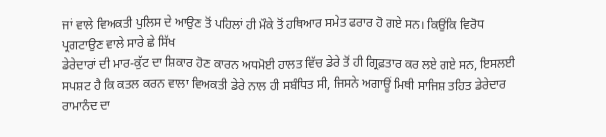ਜਾਂ ਵਾਲੇ ਵਿਅਕਤੀ ਪੁਲਿਸ ਦੇ ਆਉਣ ਤੋਂ ਪਹਿਲਾਂ ਹੀ ਮੌਕੇ ਤੋਂ ਹਥਿਆਰ ਸਮੇਤ ਫਰਾਰ ਹੋ ਗਏ ਸਨ। ਕਿਉਂਕਿ ਵਿਰੋਧ ਪ੍ਰਗਟਾਉਣ ਵਾਲੇ ਸਾਰੇ ਛੇ ਸਿੱਖ
ਡੇਰੇਦਾਰਾਂ ਦੀ ਮਾਰ-ਕੁੱਟ ਦਾ ਸ਼ਿਕਾਰ ਹੋਣ ਕਾਰਨ ਅਧਮੋਈ ਹਾਲਤ ਵਿੱਚ ਡੇਰੇ ਤੋਂ ਹੀ ਗ੍ਰਿਫ਼ਤਾਰ ਕਰ ਲਏ ਗਏ ਸਨ, ਇਸਲਈ ਸਪਸ਼ਟ ਹੈ ਕਿ ਕਤਲ ਕਰਨ ਵਾਲਾ ਵਿਅਕਤੀ ਡੇਰੇ ਨਾਲ ਹੀ ਸਬੰਧਿਤ ਸੀ, ਜਿਸਨੇ ਅਗਾਊਂ ਮਿਥੀ ਸਾਜਿਸ਼ ਤਹਿਤ ਡੇਰੇਦਾਰ ਰਾਮਾਨੰਦ ਦਾ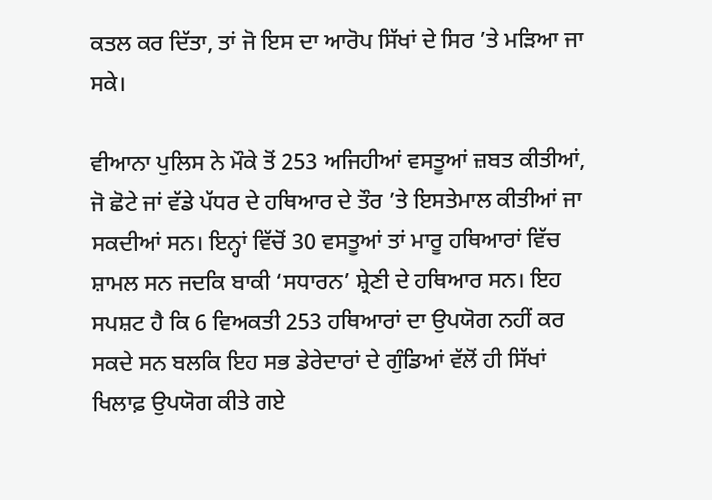ਕਤਲ ਕਰ ਦਿੱਤਾ, ਤਾਂ ਜੋ ਇਸ ਦਾ ਆਰੋਪ ਸਿੱਖਾਂ ਦੇ ਸਿਰ ’ਤੇ ਮੜਿਆ ਜਾ ਸਕੇ।

ਵੀਆਨਾ ਪੁਲਿਸ ਨੇ ਮੌਕੇ ਤੋਂ 253 ਅਜਿਹੀਆਂ ਵਸਤੂਆਂ ਜ਼ਬਤ ਕੀਤੀਆਂ, ਜੋ ਛੋਟੇ ਜਾਂ ਵੱਡੇ ਪੱਧਰ ਦੇ ਹਥਿਆਰ ਦੇ ਤੌਰ ’ਤੇ ਇਸਤੇਮਾਲ ਕੀਤੀਆਂ ਜਾ ਸਕਦੀਆਂ ਸਨ। ਇਨ੍ਹਾਂ ਵਿੱਚੋਂ 30 ਵਸਤੂਆਂ ਤਾਂ ਮਾਰੂ ਹਥਿਆਰਾਂ ਵਿੱਚ ਸ਼ਾਮਲ ਸਨ ਜਦਕਿ ਬਾਕੀ ‘ਸਧਾਰਨ’ ਸ਼੍ਰੇਣੀ ਦੇ ਹਥਿਆਰ ਸਨ। ਇਹ ਸਪਸ਼ਟ ਹੈ ਕਿ 6 ਵਿਅਕਤੀ 253 ਹਥਿਆਰਾਂ ਦਾ ਉਪਯੋਗ ਨਹੀਂ ਕਰ ਸਕਦੇ ਸਨ ਬਲਕਿ ਇਹ ਸਭ ਡੇਰੇਦਾਰਾਂ ਦੇ ਗੁੰਡਿਆਂ ਵੱਲੋਂ ਹੀ ਸਿੱਖਾਂ ਖਿਲਾਫ਼ ਉਪਯੋਗ ਕੀਤੇ ਗਏ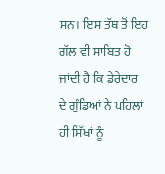ਸਨ। ਇਸ ਤੱਥ ਤੋਂ ਇਹ ਗੱਲ ਵੀ ਸਾਬਿਤ ਹੋ ਜਾਂਦੀ ਹੈ ਕਿ ਡੇਰੇਦਾਰ ਦੇ ਗੁੰਡਿਆਂ ਨੇ ਪਹਿਲਾਂ ਹੀ ਸਿੱਖਾਂ ਨੂੰ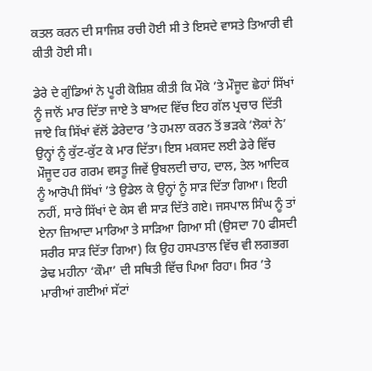ਕਤਲ ਕਰਨ ਦੀ ਸਾਜਿਸ਼ ਰਚੀ ਹੋਈ ਸੀ ਤੇ ਇਸਦੇ ਵਾਸਤੇ ਤਿਆਰੀ ਵੀ ਕੀਤੀ ਹੋਈ ਸੀ।

ਡੇਰੇ ਦੇ ਗੁੰਡਿਆਂ ਨੇ ਪੂਰੀ ਕੋਸ਼ਿਸ਼ ਕੀਤੀ ਕਿ ਮੌਕੇ ’ਤੇ ਮੌਜੂਦ ਛੇਹਾਂ ਸਿੱਖਾਂ ਨੂੰ ਜਾਨੋਂ ਮਾਰ ਦਿੱਤਾ ਜਾਏ ਤੇ ਬਾਅਦ ਵਿੱਚ ਇਹ ਗੱਲ ਪ੍ਰਚਾਰ ਦਿੱਤੀ ਜਾਏ ਕਿ ਸਿੱਖਾਂ ਵੱਲੋਂ ਡੇਰੇਦਾਰ ’ਤੇ ਹਮਲਾ ਕਰਨ ਤੋਂ ਭੜਕੇ ‘ਲੋਕਾਂ ਨੇ’ ਉਨ੍ਹਾਂ ਨੂੰ ਕੁੱਟ-ਕੁੱਟ ਕੇ ਮਾਰ ਦਿੱਤਾ। ਇਸ ਮਕਸਦ ਲਈ ਡੇਰੇ ਵਿੱਚ ਮੌਜੂਦ ਹਰ ਗਰਮ ਵਸਤੂ ਜਿਵੇਂ ਉਬਲਦੀ ਚਾਹ, ਦਾਲ, ਤੇਲ ਆਦਿਕ ਨੂੰ ਆਰੋਪੀ ਸਿੱਖਾਂ ’ਤੇ ਉਡੇਲ ਕੇ ਉਨ੍ਹਾਂ ਨੂੰ ਸਾੜ ਦਿੱਤਾ ਗਿਆ। ਇਹੀ ਨਹੀਂ, ਸਾਰੇ ਸਿੱਖਾਂ ਦੇ ਕੇਸ ਵੀ ਸਾੜ ਦਿੱਤੇ ਗਏ। ਜਸਪਾਲ ਸਿੰਘ ਨੂੰ ਤਾਂ ਏਨਾ ਜ਼ਿਆਦਾ ਮਾਰਿਆ ਤੇ ਸਾੜਿਆ ਗਿਆ ਸੀ (ਉਸਦਾ 70 ਫੀਸਦੀ ਸਰੀਰ ਸਾੜ ਦਿੱਤਾ ਗਿਆ) ਕਿ ਉਹ ਹਸਪਤਾਲ ਵਿੱਚ ਵੀ ਲਗਭਗ ਡੇਢ ਮਹੀਨਾ ‘ਕੌਮਾ’ ਦੀ ਸਥਿਤੀ ਵਿੱਚ ਪਿਆ ਰਿਹਾ। ਸਿਰ ’ਤੇ ਮਾਰੀਆਂ ਗਈਆਂ ਸੱਟਾਂ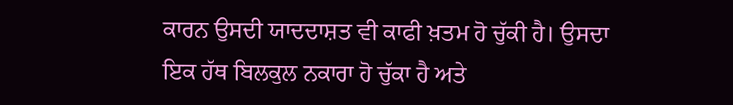ਕਾਰਨ ਉਸਦੀ ਯਾਦਦਾਸ਼ਤ ਵੀ ਕਾਫੀ ਖ਼ਤਮ ਹੋ ਚੁੱਕੀ ਹੈ। ਉਸਦਾ ਇਕ ਹੱਥ ਬਿਲਕੁਲ ਨਕਾਰਾ ਹੋ ਚੁੱਕਾ ਹੈ ਅਤੇ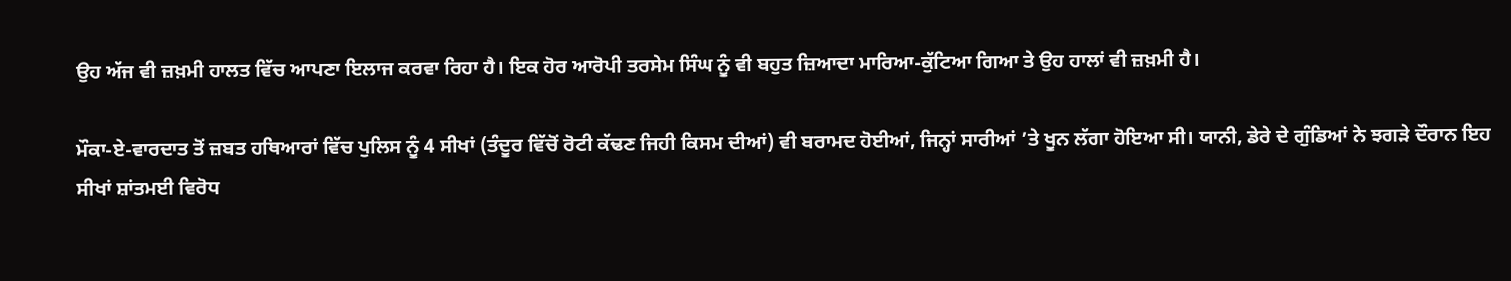ਉਹ ਅੱਜ ਵੀ ਜ਼ਖ਼ਮੀ ਹਾਲਤ ਵਿੱਚ ਆਪਣਾ ਇਲਾਜ ਕਰਵਾ ਰਿਹਾ ਹੈ। ਇਕ ਹੋਰ ਆਰੋਪੀ ਤਰਸੇਮ ਸਿੰਘ ਨੂੰ ਵੀ ਬਹੁਤ ਜ਼ਿਆਦਾ ਮਾਰਿਆ-ਕੁੱਟਿਆ ਗਿਆ ਤੇ ਉਹ ਹਾਲਾਂ ਵੀ ਜ਼ਖ਼ਮੀ ਹੈ।

ਮੌਕਾ-ਏ-ਵਾਰਦਾਤ ਤੋਂ ਜ਼ਬਤ ਹਥਿਆਰਾਂ ਵਿੱਚ ਪੁਲਿਸ ਨੂੰ 4 ਸੀਖਾਂ (ਤੰਦੂਰ ਵਿੱਚੋਂ ਰੋਟੀ ਕੱਢਣ ਜਿਹੀ ਕਿਸਮ ਦੀਆਂ) ਵੀ ਬਰਾਮਦ ਹੋਈਆਂ, ਜਿਨ੍ਹਾਂ ਸਾਰੀਆਂ ’ਤੇ ਖੂਨ ਲੱਗਾ ਹੋਇਆ ਸੀ। ਯਾਨੀ, ਡੇਰੇ ਦੇ ਗੁੰਡਿਆਂ ਨੇ ਝਗੜੇ ਦੌਰਾਨ ਇਹ ਸੀਖਾਂ ਸ਼ਾਂਤਮਈ ਵਿਰੋਧ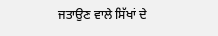ਜਤਾਉਣ ਵਾਲੇ ਸਿੱਖਾਂ ਦੇ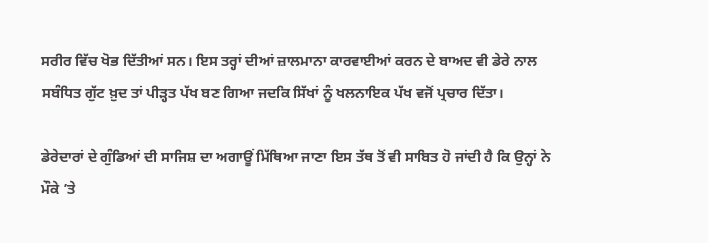ਸਰੀਰ ਵਿੱਚ ਖੋਭ ਦਿੱਤੀਆਂ ਸਨ। ਇਸ ਤਰ੍ਹਾਂ ਦੀਆਂ ਜ਼ਾਲਮਾਨਾ ਕਾਰਵਾਈਆਂ ਕਰਨ ਦੇ ਬਾਅਦ ਵੀ ਡੇਰੇ ਨਾਲ ਸਬੰਧਿਤ ਗੁੱਟ ਖ਼ੁਦ ਤਾਂ ਪੀੜ੍ਹਤ ਪੱਖ ਬਣ ਗਿਆ ਜਦਕਿ ਸਿੱਖਾਂ ਨੂੰ ਖਲਨਾਇਕ ਪੱਖ ਵਜੋਂ ਪ੍ਰਚਾਰ ਦਿੱਤਾ।

ਡੇਰੇਦਾਰਾਂ ਦੇ ਗੁੰਡਿਆਂ ਦੀ ਸਾਜਿਸ਼ ਦਾ ਅਗਾਊਂ ਮਿੱਥਿਆ ਜਾਣਾ ਇਸ ਤੱਥ ਤੋਂ ਵੀ ਸਾਬਿਤ ਹੋ ਜਾਂਦੀ ਹੈ ਕਿ ਉਨ੍ਹਾਂ ਨੇ ਮੌਕੇ ’ਤੇ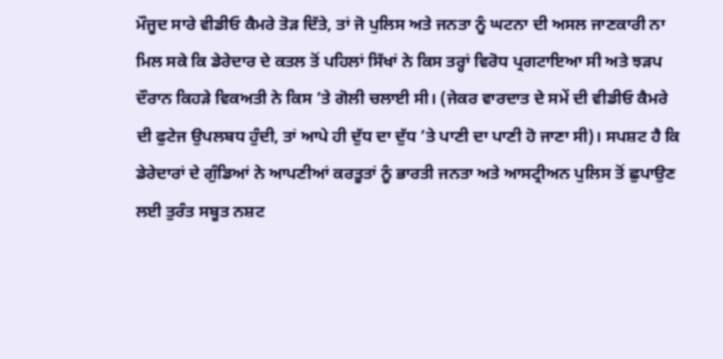ਮੌਜੂਦ ਸਾਰੇ ਵੀਡੀਓ ਕੈਮਰੇ ਤੋੜ ਦਿੱਤੇ, ਤਾਂ ਜੋ ਪੁਲਿਸ ਅਤੇ ਜਨਤਾ ਨੂੰ ਘਟਨਾ ਦੀ ਅਸਲ ਜਾਣਕਾਰੀ ਨਾ ਮਿਲ ਸਕੇ ਕਿ ਡੇਰੇਦਾਰ ਦੇ ਕਤਲ ਤੋਂ ਪਹਿਲਾਂ ਸਿੱਖਾਂ ਨੇ ਕਿਸ ਤਰ੍ਹਾਂ ਵਿਰੋਧ ਪ੍ਰਗਟਾਇਆ ਸੀ ਅਤੇ ਝੜਪ ਦੌਰਾਨ ਕਿਹੜੇ ਵਿਕਅਤੀ ਨੇ ਕਿਸ ’ਤੇ ਗੋਲੀ ਚਲਾਈ ਸੀ। (ਜੇਕਰ ਵਾਰਦਾਤ ਦੇ ਸਮੇਂ ਦੀ ਵੀਡੀਓ ਕੈਮਰੇ ਦੀ ਫੁਟੇਜ ਉਪਲਬਧ ਹੁੰਦੀ, ਤਾਂ ਆਪੇ ਹੀ ਦੁੱਧ ਦਾ ਦੁੱਧ ’ਤੇ ਪਾਣੀ ਦਾ ਪਾਣੀ ਹੋ ਜਾਣਾ ਸੀ)। ਸਪਸ਼ਟ ਹੈ ਕਿ ਡੇਰੇਦਾਰਾਂ ਦੇ ਗੁੰਡਿਆਂ ਨੇ ਆਪਣੀਆਂ ਕਰਤੂਤਾਂ ਨੂੰ ਭਾਰਤੀ ਜਨਤਾ ਅਤੇ ਆਸਟ੍ਰੀਅਨ ਪੁਲਿਸ ਤੋਂ ਛੁਪਾਉਣ ਲਈ ਤੁਰੰਤ ਸਬੂਤ ਨਸ਼ਟ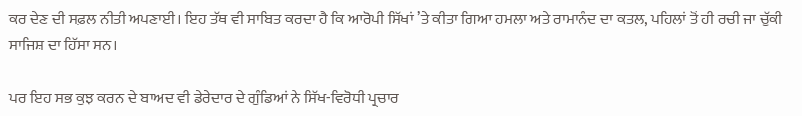ਕਰ ਦੇਣ ਦੀ ਸਫ਼ਲ ਨੀਤੀ ਅਪਣਾਈ। ਇਹ ਤੱਥ ਵੀ ਸਾਬਿਤ ਕਰਦਾ ਹੈ ਕਿ ਆਰੋਪੀ ਸਿੱਖਾਂ ’ਤੇ ਕੀਤਾ ਗਿਆ ਹਮਲਾ ਅਤੇ ਰਾਮਾਨੰਦ ਦਾ ਕਤਲ, ਪਹਿਲਾਂ ਤੋਂ ਹੀ ਰਚੀ ਜਾ ਚੁੱਕੀ ਸਾਜਿਸ਼ ਦਾ ਹਿੱਸਾ ਸਨ।

ਪਰ ਇਹ ਸਭ ਕੁਝ ਕਰਨ ਦੇ ਬਾਅਦ ਵੀ ਡੇਰੇਦਾਰ ਦੇ ਗੁੰਡਿਆਂ ਨੇ ਸਿੱਖ-ਵਿਰੋਧੀ ਪ੍ਰਚਾਰ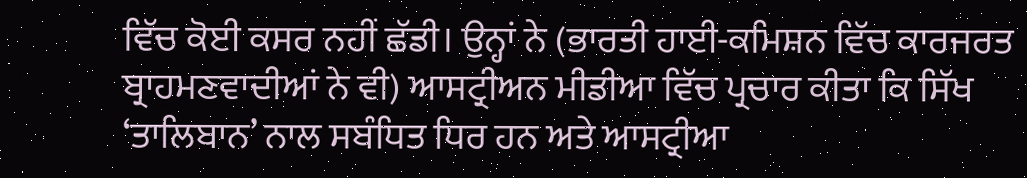ਵਿੱਚ ਕੋਈ ਕਸਰ ਨਹੀਂ ਛੱਡੀ। ਉਨ੍ਹਾਂ ਨੇ (ਭਾਰਤੀ ਹਾਈ-ਕਮਿਸ਼ਨ ਵਿੱਚ ਕਾਰਜਰਤ ਬ੍ਰਾਹਮਣਵਾਦੀਆਂ ਨੇ ਵੀ) ਆਸਟ੍ਰੀਅਨ ਮੀਡੀਆ ਵਿੱਚ ਪ੍ਰਚਾਰ ਕੀਤਾ ਕਿ ਸਿੱਖ ‘ਤਾਲਿਬਾਨ’ ਨਾਲ ਸਬੰਧਿਤ ਧਿਰ ਹਨ ਅਤੇ ਆਸਟ੍ਰੀਆ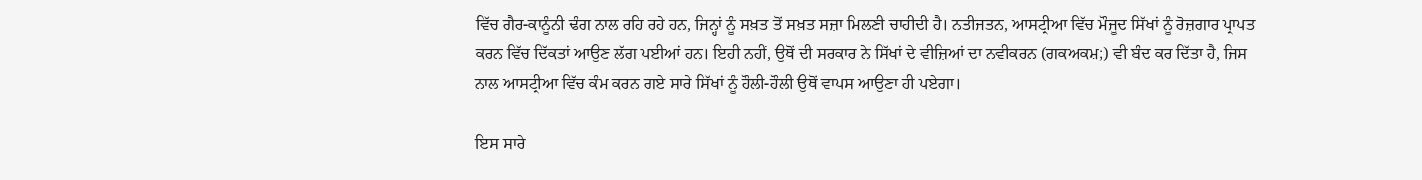ਵਿੱਚ ਗੈਰ-ਕਾਨੂੰਨੀ ਢੰਗ ਨਾਲ ਰਹਿ ਰਹੇ ਹਨ, ਜਿਨ੍ਹਾਂ ਨੂੰ ਸਖ਼ਤ ਤੋਂ ਸਖ਼ਤ ਸਜ਼ਾ ਮਿਲਣੀ ਚਾਹੀਦੀ ਹੈ। ਨਤੀਜਤਨ, ਆਸਟ੍ਰੀਆ ਵਿੱਚ ਮੌਜੂਦ ਸਿੱਖਾਂ ਨੂੰ ਰੋਜ਼ਗਾਰ ਪ੍ਰਾਪਤ ਕਰਨ ਵਿੱਚ ਦਿੱਕਤਾਂ ਆਉਣ ਲੱਗ ਪਈਆਂ ਹਨ। ਇਹੀ ਨਹੀਂ, ਉਥੋਂ ਦੀ ਸਰਕਾਰ ਨੇ ਸਿੱਖਾਂ ਦੇ ਵੀਜ਼ਿਆਂ ਦਾ ਨਵੀਕਰਨ (ਗਕਅਕਮ਼;) ਵੀ ਬੰਦ ਕਰ ਦਿੱਤਾ ਹੈ, ਜਿਸ ਨਾਲ ਆਸਟ੍ਰੀਆ ਵਿੱਚ ਕੰਮ ਕਰਨ ਗਏ ਸਾਰੇ ਸਿੱਖਾਂ ਨੂੰ ਹੌਲੀ-ਹੌਲੀ ਉਥੋਂ ਵਾਪਸ ਆਉਣਾ ਹੀ ਪਏਗਾ।

ਇਸ ਸਾਰੇ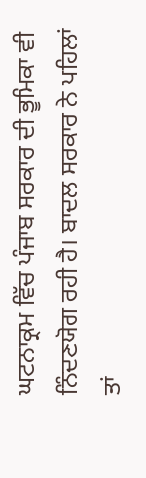ਘਟਨਾਕ੍ਰਮ ਵਿੱਚ ਪੰਜਾਬ ਸਰਕਾਰ ਦੀ ਭੂਮਿਕਾ ਵੀ ਨਿੰਦਣਯੋਗ ਰਹੀ ਹੈ। ਬਾਦਲ ਸਰਕਾਰ ਨੇ ਪਹਿਲਾਂ ਤਾਂ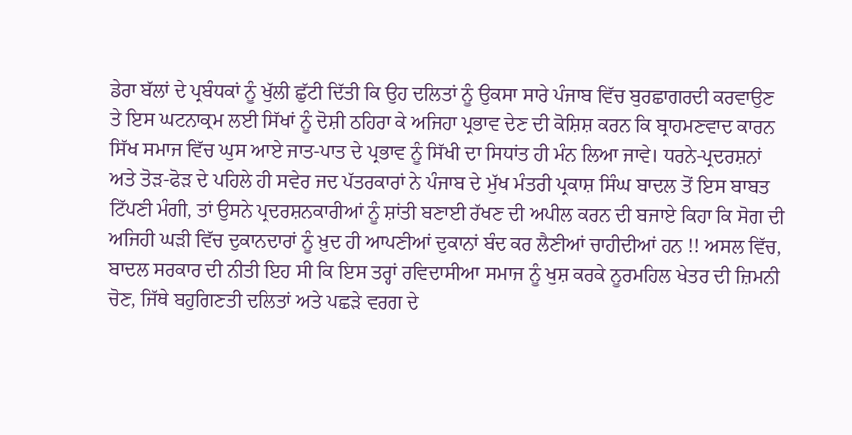ਡੇਰਾ ਬੱਲਾਂ ਦੇ ਪ੍ਰਬੰਧਕਾਂ ਨੂੰ ਖੁੱਲੀ ਛੁੱਟੀ ਦਿੱਤੀ ਕਿ ਉਹ ਦਲਿਤਾਂ ਨੂੰ ਉਕਸਾ ਸਾਰੇ ਪੰਜਾਬ ਵਿੱਚ ਬੁਰਛਾਗਰਦੀ ਕਰਵਾਉਣ ਤੇ ਇਸ ਘਟਨਾਕ੍ਰਮ ਲਈ ਸਿੱਖਾਂ ਨੂੰ ਦੋਸ਼ੀ ਠਹਿਰਾ ਕੇ ਅਜਿਹਾ ਪ੍ਰਭਾਵ ਦੇਣ ਦੀ ਕੋਸ਼ਿਸ਼ ਕਰਨ ਕਿ ਬ੍ਰਾਹਮਣਵਾਦ ਕਾਰਨ ਸਿੱਖ ਸਮਾਜ ਵਿੱਚ ਘੁਸ ਆਏ ਜਾਤ-ਪਾਤ ਦੇ ਪ੍ਰਭਾਵ ਨੂੰ ਸਿੱਖੀ ਦਾ ਸਿਧਾਂਤ ਹੀ ਮੰਨ ਲਿਆ ਜਾਵੇ। ਧਰਨੇ-ਪ੍ਰਦਰਸ਼ਨਾਂ ਅਤੇ ਤੋੜ-ਫੋੜ ਦੇ ਪਹਿਲੇ ਹੀ ਸਵੇਰ ਜਦ ਪੱਤਰਕਾਰਾਂ ਨੇ ਪੰਜਾਬ ਦੇ ਮੁੱਖ ਮੰਤਰੀ ਪ੍ਰਕਾਸ਼ ਸਿੰਘ ਬਾਦਲ ਤੋਂ ਇਸ ਬਾਬਤ ਟਿੱਪਣੀ ਮੰਗੀ, ਤਾਂ ਉਸਨੇ ਪ੍ਰਦਰਸ਼ਨਕਾਰੀਆਂ ਨੂੰ ਸ਼ਾਂਤੀ ਬਣਾਈ ਰੱਖਣ ਦੀ ਅਪੀਲ ਕਰਨ ਦੀ ਬਜਾਏ ਕਿਹਾ ਕਿ ਸੋਗ ਦੀ ਅਜਿਹੀ ਘੜੀ ਵਿੱਚ ਦੁਕਾਨਦਾਰਾਂ ਨੂੰ ਖ਼ੁਦ ਹੀ ਆਪਣੀਆਂ ਦੁਕਾਨਾਂ ਬੰਦ ਕਰ ਲੈਣੀਆਂ ਚਾਹੀਦੀਆਂ ਹਨ !! ਅਸਲ ਵਿੱਚ, ਬਾਦਲ ਸਰਕਾਰ ਦੀ ਨੀਤੀ ਇਹ ਸੀ ਕਿ ਇਸ ਤਰ੍ਹਾਂ ਰਵਿਦਾਸੀਆ ਸਮਾਜ ਨੂੰ ਖੁਸ਼ ਕਰਕੇ ਨੂਰਮਹਿਲ ਖੇਤਰ ਦੀ ਜ਼ਿਮਨੀ ਚੋਣ, ਜਿੱਥੇ ਬਹੁਗਿਣਤੀ ਦਲਿਤਾਂ ਅਤੇ ਪਛੜੇ ਵਰਗ ਦੇ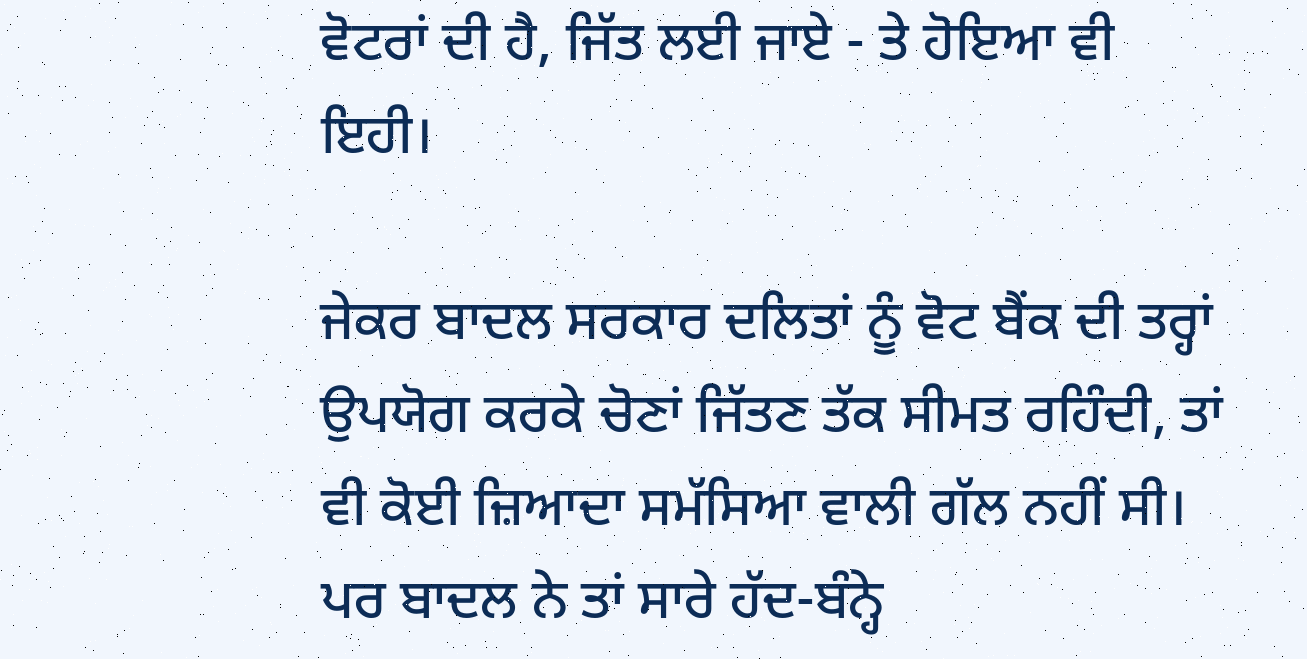ਵੋਟਰਾਂ ਦੀ ਹੈ, ਜਿੱਤ ਲਈ ਜਾਏ - ਤੇ ਹੋਇਆ ਵੀ ਇਹੀ।

ਜੇਕਰ ਬਾਦਲ ਸਰਕਾਰ ਦਲਿਤਾਂ ਨੂੰ ਵੋਟ ਬੈਂਕ ਦੀ ਤਰ੍ਹਾਂ ਉਪਯੋਗ ਕਰਕੇ ਚੋਣਾਂ ਜਿੱਤਣ ਤੱਕ ਸੀਮਤ ਰਹਿੰਦੀ, ਤਾਂ ਵੀ ਕੋਈ ਜ਼ਿਆਦਾ ਸਮੱਸਿਆ ਵਾਲੀ ਗੱਲ ਨਹੀਂ ਸੀ। ਪਰ ਬਾਦਲ ਨੇ ਤਾਂ ਸਾਰੇ ਹੱਦ-ਬੰਨ੍ਹੇ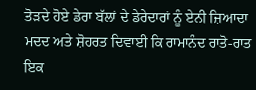ਤੋੜਦੇ ਹੋਏ ਡੇਰਾ ਬੱਲਾਂ ਦੇ ਡੇਰੇਦਾਰਾਂ ਨੂੰ ਏਨੀ ਜ਼ਿਆਦਾ ਮਦਦ ਅਤੇ ਸ਼ੋਹਰਤ ਦਿਵਾਈ ਕਿ ਰਾਮਾਨੰਦ ਰਾਤੋ-ਰਾਤ ਇਕ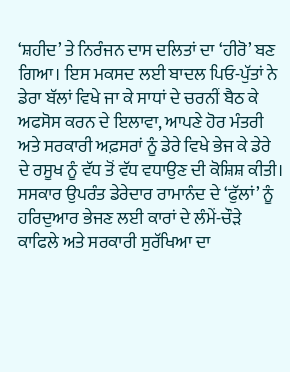‘ਸ਼ਹੀਦ’ ਤੇ ਨਿਰੰਜਨ ਦਾਸ ਦਲਿਤਾਂ ਦਾ ‘ਹੀਰੋ’ ਬਣ ਗਿਆ। ਇਸ ਮਕਸਦ ਲਈ ਬਾਦਲ ਪਿਓ-ਪੁੱਤਾਂ ਨੇ ਡੇਰਾ ਬੱਲਾਂ ਵਿਖੇ ਜਾ ਕੇ ਸਾਧਾਂ ਦੇ ਚਰਨੀਂ ਬੈਠ ਕੇ ਅਫਸੋਸ ਕਰਨ ਦੇ ਇਲਾਵਾ, ਆਪਣੇ ਹੋਰ ਮੰਤਰੀ ਅਤੇ ਸਰਕਾਰੀ ਅਫ਼ਸਰਾਂ ਨੂੰ ਡੇਰੇ ਵਿਖੇ ਭੇਜ ਕੇ ਡੇਰੇ ਦੇ ਰਸੂਖ ਨੂੰ ਵੱਧ ਤੋਂ ਵੱਧ ਵਧਾਉਣ ਦੀ ਕੋਸ਼ਿਸ਼ ਕੀਤੀ। ਸਸਕਾਰ ਉਪਰੰਤ ਡੇਰੇਦਾਰ ਰਾਮਾਨੰਦ ਦੇ ‘ਫੁੱਲਾਂ’ ਨੂੰ ਹਰਿਦੁਆਰ ਭੇਜਣ ਲਈ ਕਾਰਾਂ ਦੇ ਲੰਮੇਂ-ਚੌੜੇ ਕਾਫਿਲੇ ਅਤੇ ਸਰਕਾਰੀ ਸੁਰੱਖਿਆ ਦਾ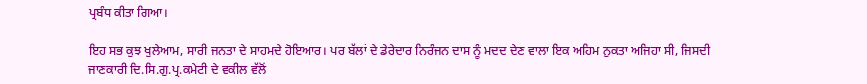ਪ੍ਰਬੰਧ ਕੀਤਾ ਗਿਆ।

ਇਹ ਸਭ ਕੁਝ ਖੁਲੇਆਮ, ਸਾਰੀ ਜਨਤਾ ਦੇ ਸਾਹਮਦੇ ਹੋਇਆਰ। ਪਰ ਬੱਲਾਂ ਦੇ ਡੇਰੇਦਾਰ ਨਿਰੰਜਨ ਦਾਸ ਨੂੰ ਮਦਦ ਦੇਣ ਵਾਲਾ ਇਕ ਅਹਿਮ ਨੁਕਤਾ ਅਜਿਹਾ ਸੀ, ਜਿਸਦੀ ਜਾਣਕਾਰੀ ਦਿ.ਸਿ.ਗੁ.ਪ੍ਰ.ਕਮੇਟੀ ਦੇ ਵਕੀਲ ਵੱਲੋਂ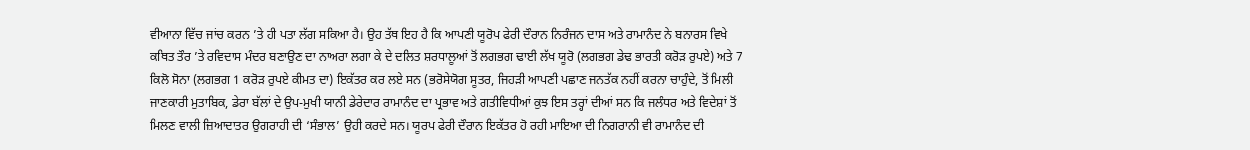ਵੀਆਨਾ ਵਿੱਚ ਜਾਂਚ ਕਰਨ ’ਤੇ ਹੀ ਪਤਾ ਲੱਗ ਸਕਿਆ ਹੈ। ਉਹ ਤੱਥ ਇਹ ਹੈ ਕਿ ਆਪਣੀ ਯੂਰੋਪ ਫੇਰੀ ਦੌਰਾਨ ਨਿਰੰਜਨ ਦਾਸ ਅਤੇ ਰਾਮਾਨੰਦ ਨੇ ਬਨਾਰਸ ਵਿਖੇ ਕਥਿਤ ਤੌਰ ’ਤੇ ਰਵਿਦਾਸ ਮੰਦਰ ਬਣਾਉਣ ਦਾ ਨਾਅਰਾ ਲਗਾ ਕੇ ਦੇ ਦਲਿਤ ਸ਼ਰਧਾਲੂਆਂ ਤੋਂ ਲਗਭਗ ਢਾਈ ਲੱਖ ਯੂਰੋ (ਲਗਭਗ ਡੇਢ ਭਾਰਤੀ ਕਰੋੜ ਰੁਪਏ) ਅਤੇ 7 ਕਿਲੋ ਸੋਨਾ (ਲਗਭਗ 1 ਕਰੋੜ ਰੁਪਏ ਕੀਮਤ ਦਾ) ਇਕੱਤਰ ਕਰ ਲਏ ਸਨ (ਭਰੋਸੇਯੋਗ ਸੂਤਰ, ਜਿਹੜੀ ਆਪਣੀ ਪਛਾਣ ਜਨਤੱਕ ਨਹੀਂ ਕਰਨਾ ਚਾਹੁੰਦੇ, ਤੋਂ ਮਿਲੀ ਜਾਣਕਾਰੀ ਮੁਤਾਬਿਕ, ਡੇਰਾ ਬੱਲਾਂ ਦੇ ਉਪ-ਮੁਖੀ ਯਾਨੀ ਡੇਰੇਦਾਰ ਰਾਮਾਨੰਦ ਦਾ ਪ੍ਰਭਾਵ ਅਤੇ ਗਤੀਵਿਧੀਆਂ ਕੁਝ ਇਸ ਤਰ੍ਹਾਂ ਦੀਆਂ ਸਨ ਕਿ ਜਲੰਧਰ ਅਤੇ ਵਿਦੇਸ਼ਾਂ ਤੋਂ ਮਿਲਣ ਵਾਲੀ ਜ਼ਿਆਦਾਤਰ ਉਗਰਾਹੀ ਦੀ ‘ਸੰਭਾਲ’ ਉਹੀ ਕਰਦੇ ਸਨ। ਯੂਰਪ ਫੇਰੀ ਦੌਰਾਨ ਇਕੱਤਰ ਹੋ ਰਹੀ ਮਾਇਆ ਦੀ ਨਿਗਰਾਨੀ ਵੀ ਰਾਮਾਨੰਦ ਦੀ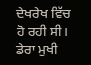ਦੇਖਰੇਖ ਵਿੱਚ ਹੋ ਰਹੀ ਸੀ। ਡੇਰਾ ਮੁਖੀ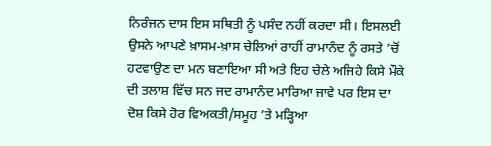ਨਿਰੰਜਨ ਦਾਸ ਇਸ ਸਥਿਤੀ ਨੂੰ ਪਸੰਦ ਨਹੀਂ ਕਰਦਾ ਸੀ। ਇਸਲਈ ਉਸਨੇ ਆਪਣੇ ਖ਼ਾਸਮ-ਖ਼ਾਸ ਚੇਲਿਆਂ ਰਾਹੀਂ ਰਾਮਾਨੰਦ ਨੂੰ ਰਸਤੇ ’ਚੋਂ ਹਟਵਾਉਣ ਦਾ ਮਨ ਬਣਾਇਆ ਸੀ ਅਤੇ ਇਹ ਚੇਲੇ ਅਜਿਹੇ ਕਿਸੇ ਮੌਕੇ ਦੀ ਤਲਾਸ਼ ਵਿੱਚ ਸਨ ਜਦ ਰਾਮਾਨੰਦ ਮਾਰਿਆ ਜਾਵੇ ਪਰ ਇਸ ਦਾ ਦੋਸ਼ ਕਿਸੇ ਹੋਰ ਵਿਅਕਤੀ/ਸਮੂਹ ’ਤੇ ਮੜ੍ਹਿਆ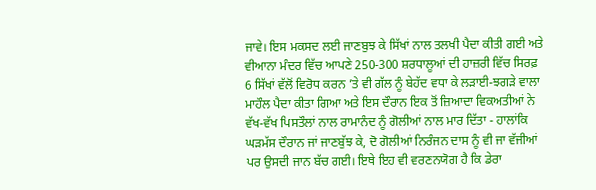ਜਾਵੇ। ਇਸ ਮਕਸਦ ਲਈ ਜਾਣਬੁਝ ਕੇ ਸਿੱਖਾਂ ਨਾਲ ਤਲਖੀ ਪੈਦਾ ਕੀਤੀ ਗਈ ਅਤੇ ਵੀਆਨਾ ਮੰਦਰ ਵਿੱਚ ਆਪਣੇ 250-300 ਸ਼ਰਧਾਲੂਆਂ ਦੀ ਹਾਜ਼ਰੀ ਵਿੱਚ ਸਿਰਫ਼ 6 ਸਿੱਖਾਂ ਵੱਲੋਂ ਵਿਰੋਧ ਕਰਨ ’ਤੇ ਵੀ ਗੱਲ ਨੂੰ ਬੇਹੱਦ ਵਧਾ ਕੇ ਲੜਾਈ-ਝਗੜੇ ਵਾਲਾ ਮਾਹੌਲ ਪੈਦਾ ਕੀਤਾ ਗਿਆ ਅਤੇ ਇਸ ਦੌਰਾਨ ਇਕ ਤੋਂ ਜ਼ਿਆਦਾ ਵਿਕਅਤੀਆਂ ਨੇ ਵੱਖ-ਵੱਖ ਪਿਸਤੌਲਾਂ ਨਾਲ ਰਾਮਾਨੰਦ ਨੂੰ ਗੋਲੀਆਂ ਨਾਲ ਮਾਰ ਦਿੱਤਾ - ਹਾਲਾਂਕਿ ਘੜਮੱਸ ਦੌਰਾਨ ਜਾਂ ਜਾਣਬੁੱਝ ਕੇ, ਦੋ ਗੋਲੀਆਂ ਨਿਰੰਜਨ ਦਾਸ ਨੂੰ ਵੀ ਜਾ ਵੱਜੀਆਂ ਪਰ ਉਸਦੀ ਜਾਨ ਬੱਚ ਗਈ। ਇਥੇ ਇਹ ਵੀ ਵਰਣਨਯੋਗ ਹੈ ਕਿ ਡੇਰਾ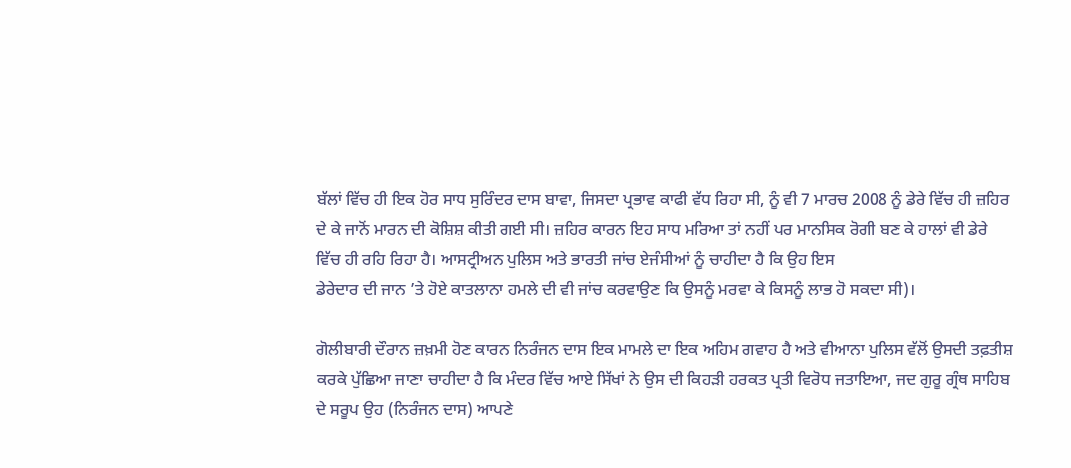ਬੱਲਾਂ ਵਿੱਚ ਹੀ ਇਕ ਹੋਰ ਸਾਧ ਸੁਰਿੰਦਰ ਦਾਸ ਬਾਵਾ, ਜਿਸਦਾ ਪ੍ਰਭਾਵ ਕਾਫੀ ਵੱਧ ਰਿਹਾ ਸੀ, ਨੂੰ ਵੀ 7 ਮਾਰਚ 2008 ਨੂੰ ਡੇਰੇ ਵਿੱਚ ਹੀ ਜ਼ਹਿਰ ਦੇ ਕੇ ਜਾਨੋਂ ਮਾਰਨ ਦੀ ਕੋਸ਼ਿਸ਼ ਕੀਤੀ ਗਈ ਸੀ। ਜ਼ਹਿਰ ਕਾਰਨ ਇਹ ਸਾਧ ਮਰਿਆ ਤਾਂ ਨਹੀਂ ਪਰ ਮਾਨਸਿਕ ਰੋਗੀ ਬਣ ਕੇ ਹਾਲਾਂ ਵੀ ਡੇਰੇ ਵਿੱਚ ਹੀ ਰਹਿ ਰਿਹਾ ਹੈ। ਆਸਟ੍ਰੀਅਨ ਪੁਲਿਸ ਅਤੇ ਭਾਰਤੀ ਜਾਂਚ ਏਜੰਸੀਆਂ ਨੂੰ ਚਾਹੀਦਾ ਹੈ ਕਿ ਉਹ ਇਸ
ਡੇਰੇਦਾਰ ਦੀ ਜਾਨ ’ਤੇ ਹੋਏ ਕਾਤਲਾਨਾ ਹਮਲੇ ਦੀ ਵੀ ਜਾਂਚ ਕਰਵਾਉਣ ਕਿ ਉਸਨੂੰ ਮਰਵਾ ਕੇ ਕਿਸਨੂੰ ਲਾਭ ਹੋ ਸਕਦਾ ਸੀ)।

ਗੋਲੀਬਾਰੀ ਦੌਰਾਨ ਜ਼ਖ਼ਮੀ ਹੋਣ ਕਾਰਨ ਨਿਰੰਜਨ ਦਾਸ ਇਕ ਮਾਮਲੇ ਦਾ ਇਕ ਅਹਿਮ ਗਵਾਹ ਹੈ ਅਤੇ ਵੀਆਨਾ ਪੁਲਿਸ ਵੱਲੋਂ ਉਸਦੀ ਤਫ਼ਤੀਸ਼ ਕਰਕੇ ਪੁੱਛਿਆ ਜਾਣਾ ਚਾਹੀਦਾ ਹੈ ਕਿ ਮੰਦਰ ਵਿੱਚ ਆਏ ਸਿੱਖਾਂ ਨੇ ਉਸ ਦੀ ਕਿਹੜੀ ਹਰਕਤ ਪ੍ਰਤੀ ਵਿਰੋਧ ਜਤਾਇਆ, ਜਦ ਗੁਰੂ ਗ੍ਰੰਥ ਸਾਹਿਬ ਦੇ ਸਰੂਪ ਉਹ (ਨਿਰੰਜਨ ਦਾਸ) ਆਪਣੇ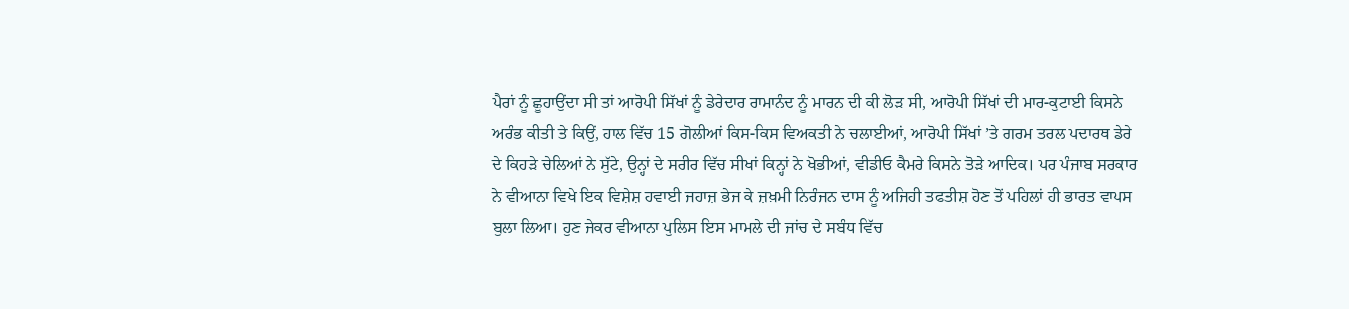ਪੈਰਾਂ ਨੂੰ ਛੂਹਾਉਂਦਾ ਸੀ ਤਾਂ ਆਰੋਪੀ ਸਿੱਖਾਂ ਨੂੰ ਡੇਰੇਦਾਰ ਰਾਮਾਨੰਦ ਨੂੰ ਮਾਰਨ ਦੀ ਕੀ ਲੋੜ ਸੀ, ਆਰੋਪੀ ਸਿੱਖਾਂ ਦੀ ਮਾਰ-ਕੁਟਾਈ ਕਿਸਨੇ ਅਰੰਭ ਕੀਤੀ ਤੇ ਕਿਉਂ, ਹਾਲ ਵਿੱਚ 15 ਗੋਲੀਆਂ ਕਿਸ-ਕਿਸ ਵਿਅਕਤੀ ਨੇ ਚਲਾਈਆਂ, ਆਰੋਪੀ ਸਿੱਖਾਂ ’ਤੇ ਗਰਮ ਤਰਲ ਪਦਾਰਥ ਡੇਰੇ ਦੇ ਕਿਹੜੇ ਚੇਲਿਆਂ ਨੇ ਸੁੱਟੇ, ਉਨ੍ਹਾਂ ਦੇ ਸਰੀਰ ਵਿੱਚ ਸੀਖਾਂ ਕਿਨ੍ਹਾਂ ਨੇ ਖੋਭੀਆਂ, ਵੀਡੀਓ ਕੈਮਰੇ ਕਿਸਨੇ ਤੋੜੇ ਆਦਿਕ। ਪਰ ਪੰਜਾਬ ਸਰਕਾਰ ਨੇ ਵੀਆਨਾ ਵਿਖੇ ਇਕ ਵਿਸ਼ੇਸ਼ ਹਵਾਈ ਜਹਾਜ਼ ਭੇਜ ਕੇ ਜ਼ਖ਼ਮੀ ਨਿਰੰਜਨ ਦਾਸ ਨੂੰ ਅਜਿਹੀ ਤਫਤੀਸ਼ ਹੋਣ ਤੋਂ ਪਹਿਲਾਂ ਹੀ ਭਾਰਤ ਵਾਪਸ ਬੁਲਾ ਲਿਆ। ਹੁਣ ਜੇਕਰ ਵੀਆਨਾ ਪੁਲਿਸ ਇਸ ਮਾਮਲੇ ਦੀ ਜਾਂਚ ਦੇ ਸਬੰਧ ਵਿੱਚ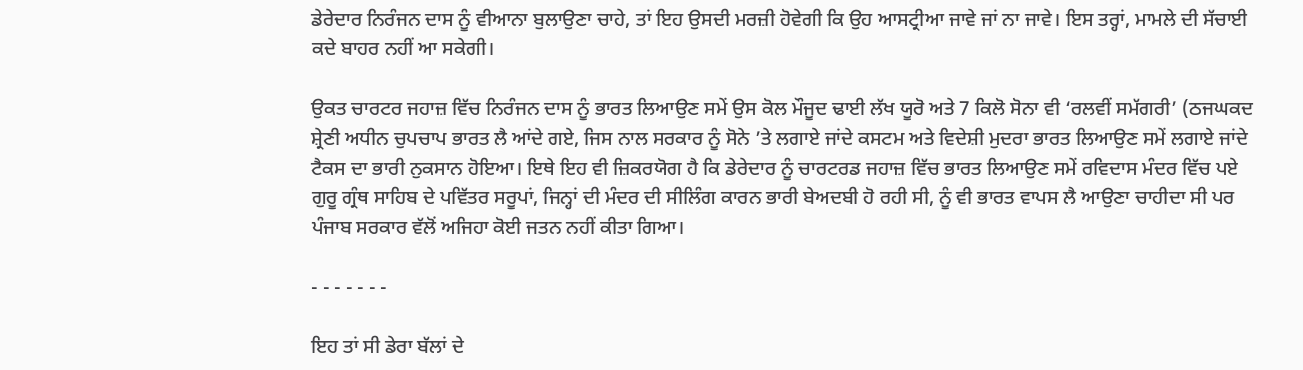ਡੇਰੇਦਾਰ ਨਿਰੰਜਨ ਦਾਸ ਨੂੰ ਵੀਆਨਾ ਬੁਲਾਉਣਾ ਚਾਹੇ, ਤਾਂ ਇਹ ਉਸਦੀ ਮਰਜ਼ੀ ਹੋਵੇਗੀ ਕਿ ਉਹ ਆਸਟ੍ਰੀਆ ਜਾਵੇ ਜਾਂ ਨਾ ਜਾਵੇ। ਇਸ ਤਰ੍ਹਾਂ, ਮਾਮਲੇ ਦੀ ਸੱਚਾਈ ਕਦੇ ਬਾਹਰ ਨਹੀਂ ਆ ਸਕੇਗੀ।

ਉਕਤ ਚਾਰਟਰ ਜਹਾਜ਼ ਵਿੱਚ ਨਿਰੰਜਨ ਦਾਸ ਨੂੰ ਭਾਰਤ ਲਿਆਉਣ ਸਮੇਂ ਉਸ ਕੋਲ ਮੌਜੂਦ ਢਾਈ ਲੱਖ ਯੂਰੋ ਅਤੇ 7 ਕਿਲੋ ਸੋਨਾ ਵੀ ‘ਰਲਵੀਂ ਸਮੱਗਰੀ’ (ਠਜਘਕਦ ਸ਼੍ਰੇਣੀ ਅਧੀਨ ਚੁਪਚਾਪ ਭਾਰਤ ਲੈ ਆਂਦੇ ਗਏ, ਜਿਸ ਨਾਲ ਸਰਕਾਰ ਨੂੰ ਸੋਨੇ ’ਤੇ ਲਗਾਏ ਜਾਂਦੇ ਕਸਟਮ ਅਤੇ ਵਿਦੇਸ਼ੀ ਮੁਦਰਾ ਭਾਰਤ ਲਿਆਉਣ ਸਮੇਂ ਲਗਾਏ ਜਾਂਦੇ ਟੈਕਸ ਦਾ ਭਾਰੀ ਨੁਕਸਾਨ ਹੋਇਆ। ਇਥੇ ਇਹ ਵੀ ਜ਼ਿਕਰਯੋਗ ਹੈ ਕਿ ਡੇਰੇਦਾਰ ਨੂੰ ਚਾਰਟਰਡ ਜਹਾਜ਼ ਵਿੱਚ ਭਾਰਤ ਲਿਆਉਣ ਸਮੇਂ ਰਵਿਦਾਸ ਮੰਦਰ ਵਿੱਚ ਪਏ ਗੁਰੂ ਗ੍ਰੰਥ ਸਾਹਿਬ ਦੇ ਪਵਿੱਤਰ ਸਰੂਪਾਂ, ਜਿਨ੍ਹਾਂ ਦੀ ਮੰਦਰ ਦੀ ਸੀਲਿੰਗ ਕਾਰਨ ਭਾਰੀ ਬੇਅਦਬੀ ਹੋ ਰਹੀ ਸੀ, ਨੂੰ ਵੀ ਭਾਰਤ ਵਾਪਸ ਲੈ ਆਉਣਾ ਚਾਹੀਦਾ ਸੀ ਪਰ ਪੰਜਾਬ ਸਰਕਾਰ ਵੱਲੋਂ ਅਜਿਹਾ ਕੋਈ ਜਤਨ ਨਹੀਂ ਕੀਤਾ ਗਿਆ।

- - - - - - -

ਇਹ ਤਾਂ ਸੀ ਡੇਰਾ ਬੱਲਾਂ ਦੇ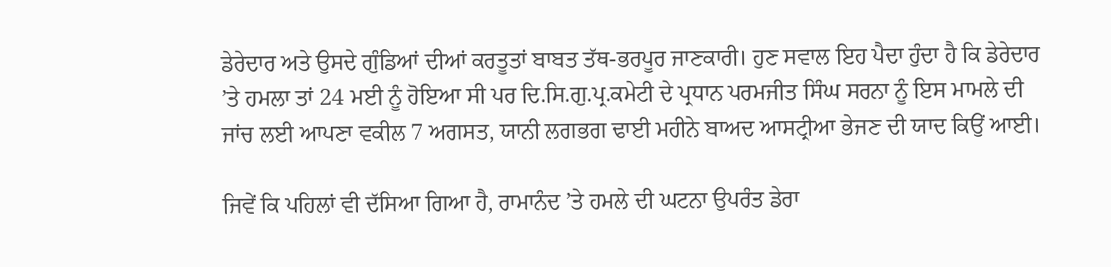ਡੇਰੇਦਾਰ ਅਤੇ ਉਸਦੇ ਗੁੰਡਿਆਂ ਦੀਆਂ ਕਰਤੂਤਾਂ ਬਾਬਤ ਤੱਥ-ਭਰਪੂਰ ਜਾਣਕਾਰੀ। ਹੁਣ ਸਵਾਲ ਇਹ ਪੈਦਾ ਹੁੰਦਾ ਹੈ ਕਿ ਡੇਰੇਦਾਰ ’ਤੇ ਹਮਲਾ ਤਾਂ 24 ਮਈ ਨੂੰ ਹੋਇਆ ਸੀ ਪਰ ਦਿ.ਸਿ.ਗੁ.ਪ੍ਰ.ਕਮੇਟੀ ਦੇ ਪ੍ਰਧਾਨ ਪਰਮਜੀਤ ਸਿੰਘ ਸਰਨਾ ਨੂੰ ਇਸ ਮਾਮਲੇ ਦੀ ਜਾਂਚ ਲਈ ਆਪਣਾ ਵਕੀਲ 7 ਅਗਸਤ, ਯਾਨੀ ਲਗਭਗ ਢਾਈ ਮਹੀਨੇ ਬਾਅਦ ਆਸਟ੍ਰੀਆ ਭੇਜਣ ਦੀ ਯਾਦ ਕਿਉਂ ਆਈ।

ਜਿਵੇਂ ਕਿ ਪਹਿਲਾਂ ਵੀ ਦੱਸਿਆ ਗਿਆ ਹੈ, ਰਾਮਾਨੰਦ ’ਤੇ ਹਮਲੇ ਦੀ ਘਟਨਾ ਉਪਰੰਤ ਡੇਰਾ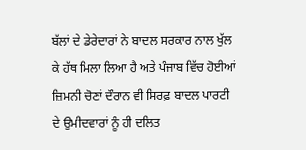ਬੱਲਾਂ ਦੇ ਡੇਰੇਦਾਰਾਂ ਨੇ ਬਾਦਲ ਸਰਕਾਰ ਨਾਲ ਖੁੱਲ ਕੇ ਹੱਥ ਮਿਲਾ ਲਿਆ ਹੈ ਅਤੇ ਪੰਜਾਬ ਵਿੱਚ ਹੋਈਆਂ ਜ਼ਿਮਨੀ ਚੋਣਾਂ ਦੌਰਾਨ ਵੀ ਸਿਰਫ਼ ਬਾਦਲ ਪਾਰਟੀ ਦੇ ਉਮੀਦਵਾਰਾਂ ਨੂੰ ਹੀ ਦਲਿਤ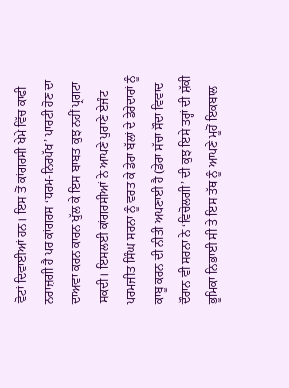ਵੋਟਾਂ ਦਿਵਾਈਆਂ ਹਨ। ਇਸ ਤੋਂ ਕਾਂਗਰਸੀ ਖੇਮੇ ਵਿੱਚ ਕਾਫੀ ਨਰਾਜ਼ਗੀ ਹੈ ਪਰ ਕਾਂਗਰਸ ‘ਧਰਮ-ਨਿਰਪੱਖ’ ਪਾਰਟੀ ਹੋਣ ਦਾ ਦਾਅਵਾ ਕਰਨ ਕਾਰਨ ਖੁੱਲ ਕੇ ਇਸ ਬਾਬਤ ਕੁਝ ਨਹੀਂ ਪ੍ਰਗਟਾ ਸਕਦੀ। ਇਸਲਈ ਕਾਂਗਰਸੀਆਂ ਨੇ ਆਪਣੇ ਪੁਰਾਣੇ ਏਜੰਟ ਪਰਮਜੀਤ ਸਿੰਘ ਸਰਨਾ ਨੂੰ ਵਰਤ ਕੇ ਡੇਰਾ ਬੱਲਾਂ ਦੇ ਡੇਰੇਦਾਰਾਂ ਨੂੰ ਕਾਬੂ ਕਰਨ ਦੀ ਨੀਤੀ ਅਪਣਾਈ ਹੈ (ਡੇਰਾ ਸੱਚਾ ਸੌਦਾ ਵਿਵਾਦ ਦੌਰਾਨ ਵੀ ਸਰਨਾ ਨੇ ‘ਵਿਚੋਲਗੀ’ ਦੀ ਕੁਝ ਇਸੇ ਤਰ੍ਹਾਂ ਦੀ ਸ਼ੱਕੀ ਭੂਮਿਕਾ ਨਿਭਾਈ ਸੀ ਤੇ ਇਸ ਤੱਥ ਨੂੰ ਆਪਣੇ ਮੂਹੋਂ ਇਕਬਾਲ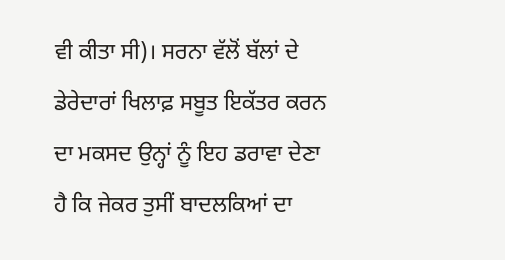ਵੀ ਕੀਤਾ ਸੀ)। ਸਰਨਾ ਵੱਲੋਂ ਬੱਲਾਂ ਦੇ ਡੇਰੇਦਾਰਾਂ ਖਿਲਾਫ਼ ਸਬੂਤ ਇਕੱਤਰ ਕਰਨ ਦਾ ਮਕਸਦ ਉਨ੍ਹਾਂ ਨੂੰ ਇਹ ਡਰਾਵਾ ਦੇਣਾ ਹੈ ਕਿ ਜੇਕਰ ਤੁਸੀਂ ਬਾਦਲਕਿਆਂ ਦਾ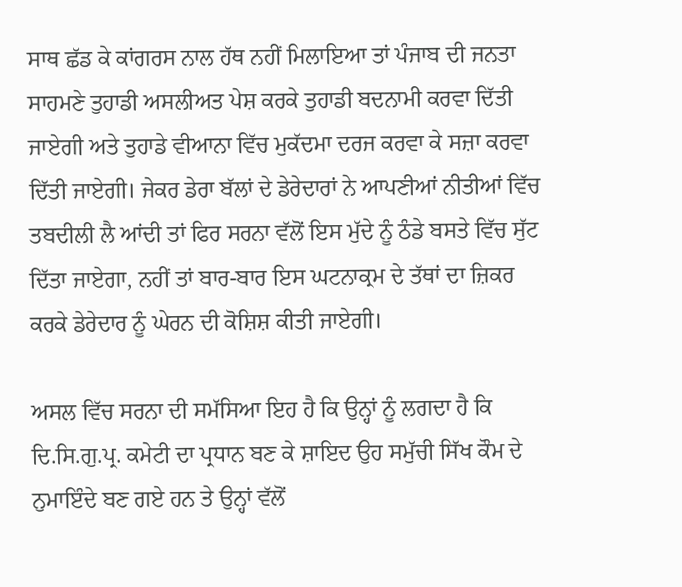ਸਾਥ ਛੱਡ ਕੇ ਕਾਂਗਰਸ ਨਾਲ ਹੱਥ ਨਹੀਂ ਮਿਲਾਇਆ ਤਾਂ ਪੰਜਾਬ ਦੀ ਜਨਤਾ ਸਾਹਮਣੇ ਤੁਹਾਡੀ ਅਸਲੀਅਤ ਪੇਸ਼ ਕਰਕੇ ਤੁਹਾਡੀ ਬਦਨਾਮੀ ਕਰਵਾ ਦਿੱਤੀ ਜਾਏਗੀ ਅਤੇ ਤੁਹਾਡੇ ਵੀਆਨਾ ਵਿੱਚ ਮੁਕੱਦਮਾ ਦਰਜ ਕਰਵਾ ਕੇ ਸਜ਼ਾ ਕਰਵਾ ਦਿੱਤੀ ਜਾਏਗੀ। ਜੇਕਰ ਡੇਰਾ ਬੱਲਾਂ ਦੇ ਡੇਰੇਦਾਰਾਂ ਨੇ ਆਪਣੀਆਂ ਨੀਤੀਆਂ ਵਿੱਚ ਤਬਦੀਲੀ ਲੈ ਆਂਦੀ ਤਾਂ ਫਿਰ ਸਰਨਾ ਵੱਲੋਂ ਇਸ ਮੁੱਦੇ ਨੂੰ ਠੰਡੇ ਬਸਤੇ ਵਿੱਚ ਸੁੱਟ ਦਿੱਤਾ ਜਾਏਗਾ, ਨਹੀਂ ਤਾਂ ਬਾਰ-ਬਾਰ ਇਸ ਘਟਨਾਕ੍ਰਮ ਦੇ ਤੱਥਾਂ ਦਾ ਜ਼ਿਕਰ ਕਰਕੇ ਡੇਰੇਦਾਰ ਨੂੰ ਘੇਰਨ ਦੀ ਕੋਸ਼ਿਸ਼ ਕੀਤੀ ਜਾਏਗੀ।

ਅਸਲ ਵਿੱਚ ਸਰਨਾ ਦੀ ਸਮੱਸਿਆ ਇਹ ਹੈ ਕਿ ਉਨ੍ਹਾਂ ਨੂੰ ਲਗਦਾ ਹੈ ਕਿ ਦਿ.ਸਿ.ਗੁ.ਪ੍ਰ. ਕਮੇਟੀ ਦਾ ਪ੍ਰਧਾਨ ਬਣ ਕੇ ਸ਼ਾਇਦ ਉਹ ਸਮੁੱਚੀ ਸਿੱਖ ਕੌਮ ਦੇ ਨੁਮਾਇੰਦੇ ਬਣ ਗਏ ਹਨ ਤੇ ਉਨ੍ਹਾਂ ਵੱਲੋਂ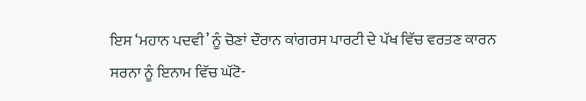ਇਸ ‘ਮਹਾਨ ਪਦਵੀ’ ਨੂੰ ਚੋਣਾਂ ਦੌਰਾਨ ਕਾਂਗਰਸ ਪਾਰਟੀ ਦੇ ਪੱਖ ਵਿੱਚ ਵਰਤਣ ਕਾਰਨ ਸਰਨਾ ਨੂੰ ਇਨਾਮ ਵਿੱਚ ਘੱਟੋ-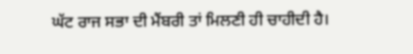ਘੱਟ ਰਾਜ ਸਭਾ ਦੀ ਮੈਂਬਰੀ ਤਾਂ ਮਿਲਣੀ ਹੀ ਚਾਹੀਦੀ ਹੈ।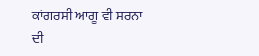ਕਾਂਗਰਸੀ ਆਗੂ ਵੀ ਸਰਨਾ ਦੀ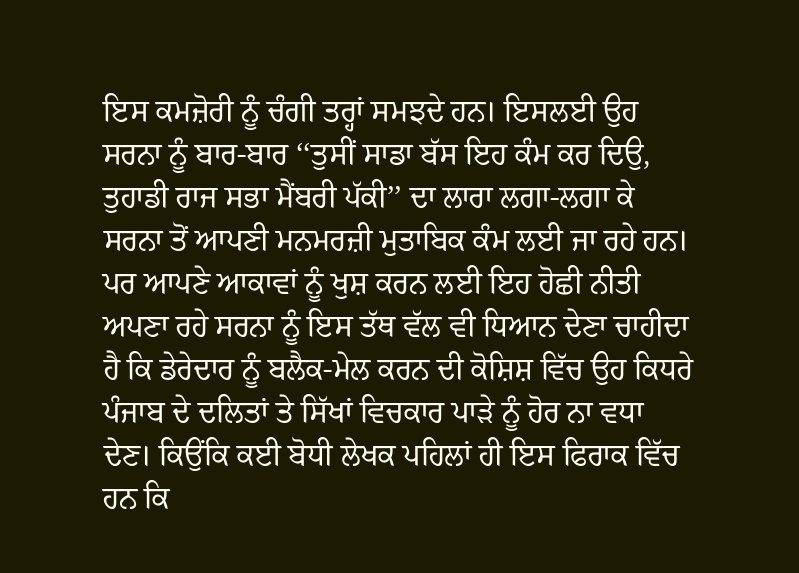ਇਸ ਕਮਜ਼ੋਰੀ ਨੂੰ ਚੰਗੀ ਤਰ੍ਹਾਂ ਸਮਝਦੇ ਹਨ। ਇਸਲਈ ਉਹ ਸਰਨਾ ਨੂੰ ਬਾਰ-ਬਾਰ ‘‘ਤੁਸੀਂ ਸਾਡਾ ਬੱਸ ਇਹ ਕੰਮ ਕਰ ਦਿਉ, ਤੁਹਾਡੀ ਰਾਜ ਸਭਾ ਮੈਂਬਰੀ ਪੱਕੀ’’ ਦਾ ਲਾਰਾ ਲਗਾ-ਲਗਾ ਕੇ ਸਰਨਾ ਤੋਂ ਆਪਣੀ ਮਨਮਰਜ਼ੀ ਮੁਤਾਬਿਕ ਕੰਮ ਲਈ ਜਾ ਰਹੇ ਹਨ। ਪਰ ਆਪਣੇ ਆਕਾਵਾਂ ਨੂੰ ਖੁਸ਼ ਕਰਨ ਲਈ ਇਹ ਹੋਛੀ ਨੀਤੀ ਅਪਣਾ ਰਹੇ ਸਰਨਾ ਨੂੰ ਇਸ ਤੱਥ ਵੱਲ ਵੀ ਧਿਆਨ ਦੇਣਾ ਚਾਹੀਦਾ ਹੈ ਕਿ ਡੇਰੇਦਾਰ ਨੂੰ ਬਲੈਕ-ਮੇਲ ਕਰਨ ਦੀ ਕੋਸ਼ਿਸ਼ ਵਿੱਚ ਉਹ ਕਿਧਰੇ ਪੰਜਾਬ ਦੇ ਦਲਿਤਾਂ ਤੇ ਸਿੱਖਾਂ ਵਿਚਕਾਰ ਪਾੜੇ ਨੂੰ ਹੋਰ ਨਾ ਵਧਾ ਦੇਣ। ਕਿਉਂਕਿ ਕਈ ਬੋਧੀ ਲੇਖਕ ਪਹਿਲਾਂ ਹੀ ਇਸ ਫਿਰਾਕ ਵਿੱਚ ਹਨ ਕਿ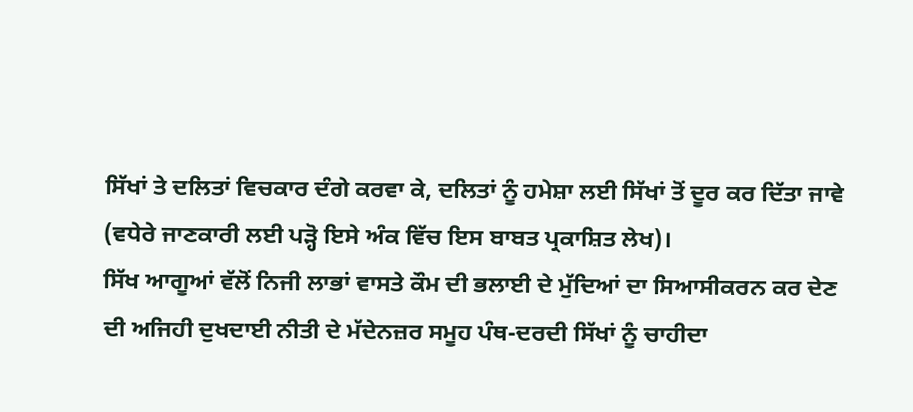ਸਿੱਖਾਂ ਤੇ ਦਲਿਤਾਂ ਵਿਚਕਾਰ ਦੰਗੇ ਕਰਵਾ ਕੇ, ਦਲਿਤਾਂ ਨੂੰ ਹਮੇਸ਼ਾ ਲਈ ਸਿੱਖਾਂ ਤੋਂ ਦੂਰ ਕਰ ਦਿੱਤਾ ਜਾਵੇ (ਵਧੇਰੇ ਜਾਣਕਾਰੀ ਲਈ ਪੜ੍ਹੋ ਇਸੇ ਅੰਕ ਵਿੱਚ ਇਸ ਬਾਬਤ ਪ੍ਰਕਾਸ਼ਿਤ ਲੇਖ)।
ਸਿੱਖ ਆਗੂਆਂ ਵੱਲੋਂ ਨਿਜੀ ਲਾਭਾਂ ਵਾਸਤੇ ਕੌਮ ਦੀ ਭਲਾਈ ਦੇ ਮੁੱਦਿਆਂ ਦਾ ਸਿਆਸੀਕਰਨ ਕਰ ਦੇਣ ਦੀ ਅਜਿਹੀ ਦੁਖਦਾਈ ਨੀਤੀ ਦੇ ਮੱਦੇਨਜ਼ਰ ਸਮੂਹ ਪੰਥ-ਦਰਦੀ ਸਿੱਖਾਂ ਨੂੰ ਚਾਹੀਦਾ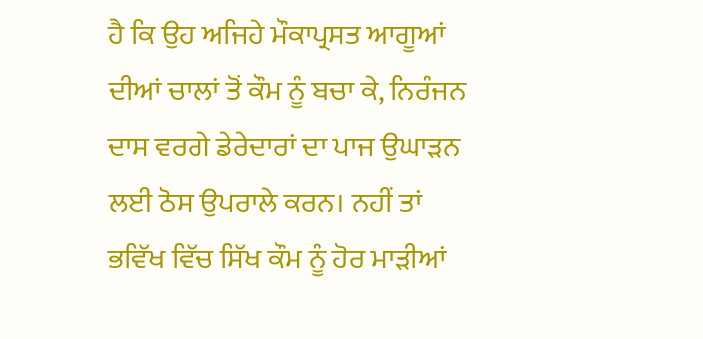ਹੈ ਕਿ ਉਹ ਅਜਿਹੇ ਮੌਕਾਪ੍ਰਸਤ ਆਗੂਆਂ ਦੀਆਂ ਚਾਲਾਂ ਤੋਂ ਕੌਮ ਨੂੰ ਬਚਾ ਕੇ, ਨਿਰੰਜਨ ਦਾਸ ਵਰਗੇ ਡੇਰੇਦਾਰਾਂ ਦਾ ਪਾਜ ਉਘਾੜਨ ਲਈ ਠੋਸ ਉਪਰਾਲੇ ਕਰਨ। ਨਹੀਂ ਤਾਂ ਭਵਿੱਖ ਵਿੱਚ ਸਿੱਖ ਕੌਮ ਨੂੰ ਹੋਰ ਮਾੜੀਆਂ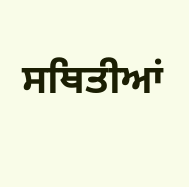ਸਥਿਤੀਆਂ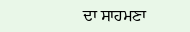ਦਾ ਸਾਹਮਣਾ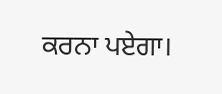ਕਰਨਾ ਪਏਗਾ।